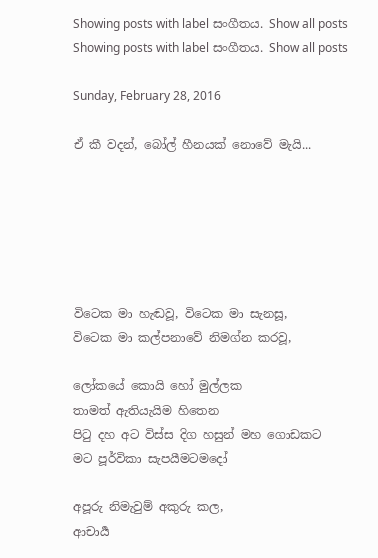Showing posts with label සංගීතය. Show all posts
Showing posts with label සංගීතය. Show all posts

Sunday, February 28, 2016

ඒ කී වදන්, බෝල් හීනයක් නොවේ මැයි...






විටෙක මා හැඬවූ, විටෙක මා සැනසූ,
විටෙක මා කල්පනාවේ නිමග්න කරවූ,

ලෝකයේ කොයි හෝ මුල්ලක
තාමත් ඇතියැයිම හිතෙන
පිටු දහ අට විස්ස දිග හසුන් මහ ගොඩකට
මට පූර්විකා සැපයීමටමදෝ

අපූරු නිමැවුම් අකුරු කල,
ආචාර්‍ය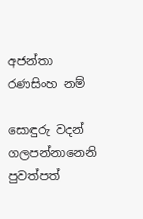අජන්තා රණසිංහ නම්

සොඳුරු වදන් ගලපන්නානෙනි
පුවත්පත්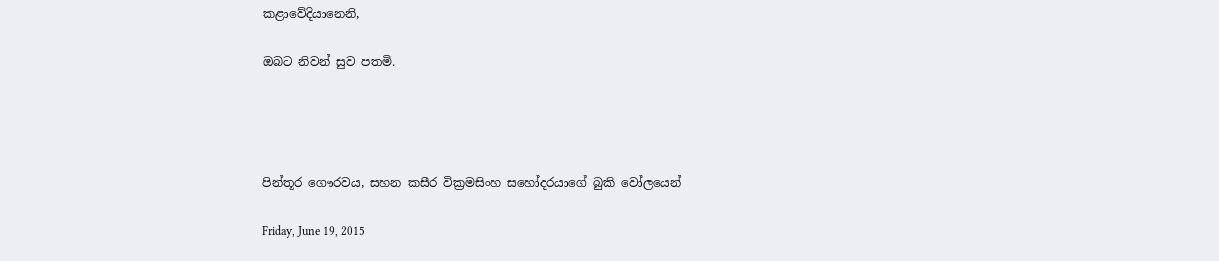කළාවේදියානෙනි,

ඔබට නිවන් සුව පතමි.




පින්තූර ගෞරවය, සහන කසීර වික්‍රමසිංහ සහෝදරයාගේ බුකි වෝලයෙන්

Friday, June 19, 2015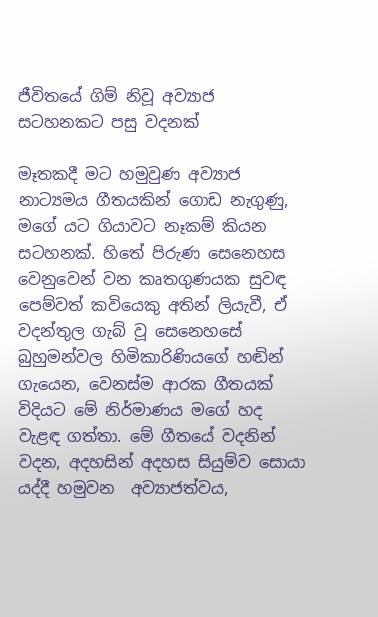ජීවිතයේ ගිම් නිවූ අව්‍යාජ සටහනකට පසු වදනක්

මෑතකදී මට හමුවුණ අව්‍යාජ නාට්‍යමය ගීතයකින් ගොඩ නැගුණු, මගේ යට ගියාවට නෑකම් කියන සටහනක්. හිතේ පිරුණ සෙනෙහස වෙනුවෙන් වන කෘතගුණයක සුවඳ පෙම්වත් කවියෙකු අතින් ලියැවී, ඒ වදන්තුල ගැබ් වූ සෙනෙහසේ බුහුමන්වල හිමිකාරිණියගේ හඬින් ගැයෙන, වෙනස්ම ආරක ගීතයක් විදියට මේ නිර්මාණය මගේ හද වැළඳ ගත්තා. මේ ගීතයේ වදනින් වදන, අදහසින් අදහස සියුම්ව සොයා යද්දී හමුවන  අව්‍යාජත්වය,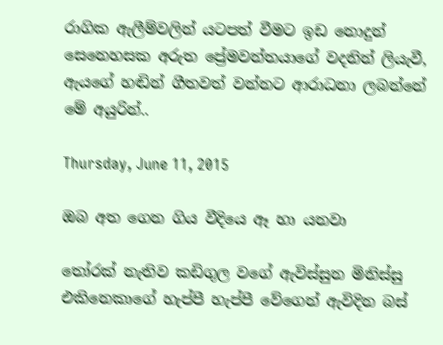රාගික ඇලීම්වලින් යටපත් වීමට ඉඩ නොදුන් සෙනෙහසක අරුත ප්‍රේමවන්තයාගේ වදනින් ලියැවී, ඇයගේ හඬින් ගීතවත් වන්නට ආරාධනා ලබන්නේ මේ අයුරින්..

Thursday, June 11, 2015

ඔබ අත ගෙන ගිය වීදියෙ ඈ හා යනවා

තෝරක් නැතිව කඩිගුල වගේ ඇවිස්සුන මිනිස්සු එකිනෙකාගේ හැප්පී හැප්පී වේගෙන් ඇවිදින බස්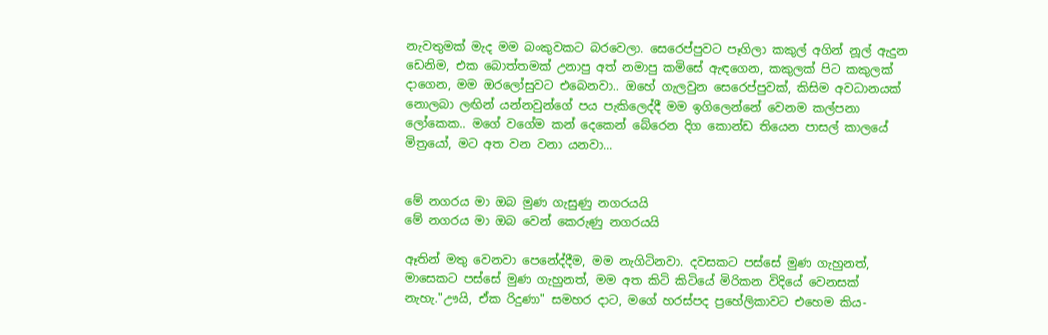නැවතුමක් මැද මම බංකුවකට බරවෙලා. සෙරෙප්පුවට පෑගිලා කකුල් අගින් නූල් ඇදුන ඩෙනිම, එක බොත්තමක් උනාපු අත් නමාපු කමිසේ ඇඳගෙන, කකුලක් පිට කකුලක් දාගෙන, මම ඔරලෝසුවට එබෙනවා.. ඔහේ ගැලවුන සෙරෙප්පුවක්, කිසිම අවධානයක් නොලබා ලඟින් යන්නවුන්ගේ පය පැකිලෙද්දී මම ඉගිලෙන්නේ වෙනම කල්පනා ලෝකෙක.. මගේ වගේම කන් දෙකෙන් බේරෙන දිග කොන්ඩ තියෙන පාසල් කාලයේ මිත්‍රයෝ, මට අත වන වනා යනවා...


මේ නගරය මා ඔබ මුණ ගැසුණු නගරයයි
මේ නගරය මා ඔබ වෙන් කෙරුණු නගරයයි

ඈතින් මතු වෙනවා පෙනේද්දීම, මම නැගිටිනවා. දවසකට පස්සේ මුණ ගැහුනත්, මාසෙකට පස්සේ මුණ ගැහුනත්, මම අත කිටි කිටියේ මිරිකන විදියේ වෙනසක් නැහැ."ඌයි, ඒක රිදුණා" සමහර දාට, මගේ හරස්පද ප්‍රහේලිකාවට එහෙම කිය-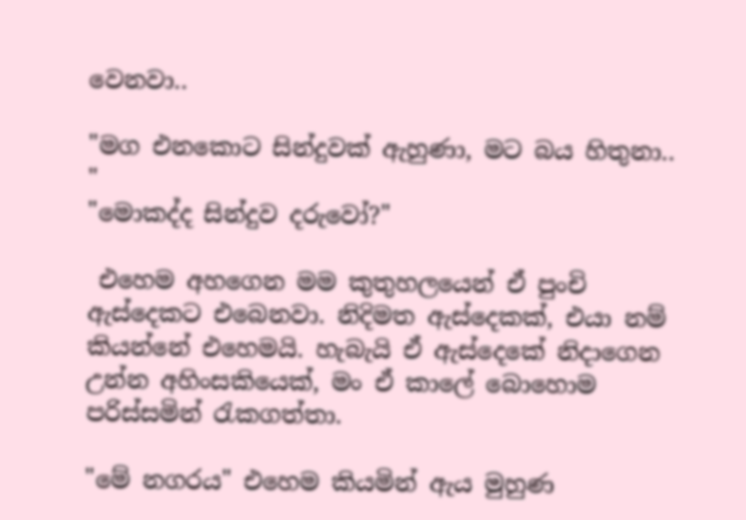වෙනවා..

"මග එනකොට සින්දුවක් ඇහුණා, මට බය හිතුනා.. "
"මොකද්ද සින්දුව දරුවෝ?"

 එහෙම අහගෙන මම කුතුහලයෙන් ඒ පුංචි ඇස්දෙකට එබෙනවා. නිදිමත ඇස්දෙකක්, එයා නම් කියන්නේ එහෙමයි. හැබැයි ඒ ඇස්දෙකේ නිදාගෙන උන්න අහිංසකියෙක්, මං ඒ කාලේ බොහොම පරිස්සමින් රැකගත්තා.

"මේ නගරය" එහෙම කියමින් ඇය මුහුණ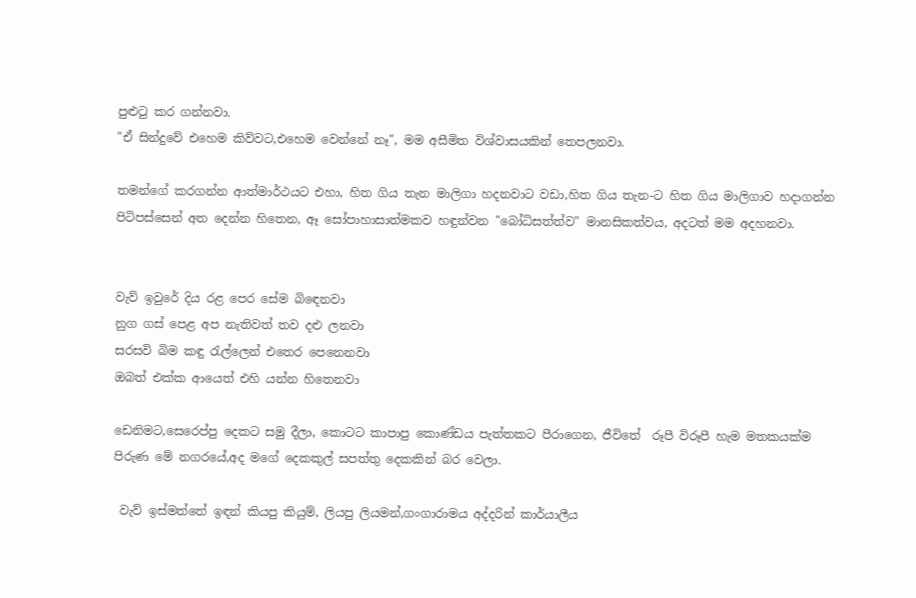පුළුටු කර ගන්නවා.
"ඒ සින්දුවේ එහෙම කිව්වට,එහෙම වෙන්නේ නෑ", මම අසීමිත විශ්වාසයකින් තෙපලනවා.

තමන්ගේ කරගන්න ආත්මාර්ථයට එහා, හිත ගිය තැන මාලිගා හදනවාට වඩා,හිත ගිය තැන-ට හිත ගිය මාලිගාව හදාගන්න පිටිපස්සෙන් අත දෙන්න හිතෙන, ඈ සෝපාහාසාත්මකව හඳුන්වන "බෝධිසත්ත්ව" මානසිකත්වය, අදටත් මම අදහනවා.


වැව් ඉවුරේ දිය රළ පෙර සේම බිඳෙනවා
නුග ගස් පෙළ අප නැතිවත් තව දළු ලනවා
සරසවි බිම කඳු රැල්ලෙන් එතෙර පෙනෙනවා
ඔබත් එක්ක ආයෙත් එහි යන්න හිතෙනවා

ඩෙනිමට,සෙරෙප්පු දෙකට සමු දීලා, කොටට කාපාපු කොණ්ඩය පැත්තකට පීරාගෙන, ජීවිතේ  රූපී විරූපී හැම මතකයක්ම පිරුණ මේ නගරයේ,අද මගේ දෙකකුල් සපත්තු දෙකකින් බර වෙලා.

 වැව් ඉස්මත්තේ ඉඳන් කියපු කියුම්, ලියපු ලියමන්,ගංගාරාමය අද්දරින් කාර්යාලීය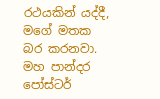රථයකින් යද්දී, මගේ මතක බර කරනවා. මහ පාන්දර පෝස්ටර්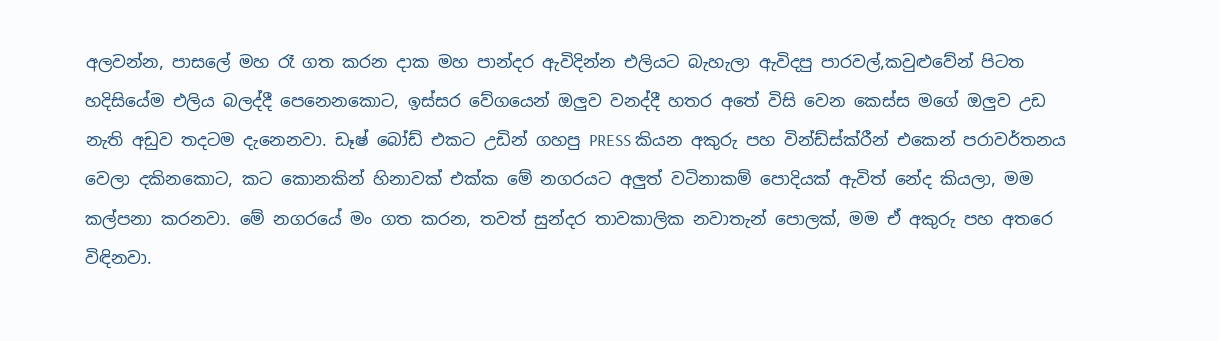අලවන්න, පාසලේ මහ රෑ ගත කරන දාක මහ පාන්දර ඇවිදින්න එලියට බැහැලා ඇවිදපු පාරවල්,කවුළුවේන් පිටත හදිසියේම එලිය බලද්දී පෙනෙනකොට, ඉස්සර වේගයෙන් ඔලුව වනද්දී හතර අතේ විසි වෙන කෙස්ස මගේ ඔලුව උඩ නැති අඩුව තදටම දැනෙනවා. ඩෑෂ් බෝඩ් එකට උඩින් ගහපු PRESS කියන අකුරු පහ වින්ඩ්ස්ක්රීන් එකෙන් පරාවර්තනය වෙලා දකිනකොට, කට කොනකින් හිනාවක් එක්ක මේ නගරයට අලුත් වටිනාකම් පොදියක් ඇවිත් නේද කියලා, මම කල්පනා කරනවා. මේ නගරයේ මං ගත කරන, තවත් සුන්දර තාවකාලික නවාතැන් පොලක්, මම ඒ අකුරු පහ අතරෙ විඳිනවා.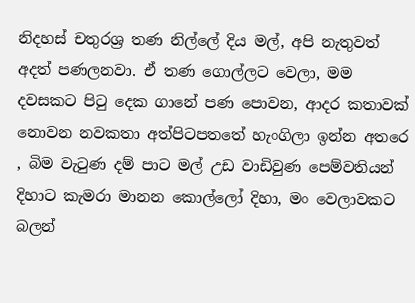නිදහස් චතුරශ්‍ර තණ නිල්ලේ දිය මල්, අපි නැතුවත් අදත් පණලනවා. ඒ තණ ගොල්ලට වෙලා, මම දවසකට පිටු දෙක ගානේ පණ පොවන, ආදර කතාවක් නොවන නවකතා අත්පිටපතතේ හැංගිලා ඉන්න අතරෙ , බිම වැටුණ දම් පාට මල් උඩ වාඩිවුණ පෙම්වතියන් දිහාට කැමරා මානන කොල්ලෝ දිහා, මං වෙලාවකට බලන්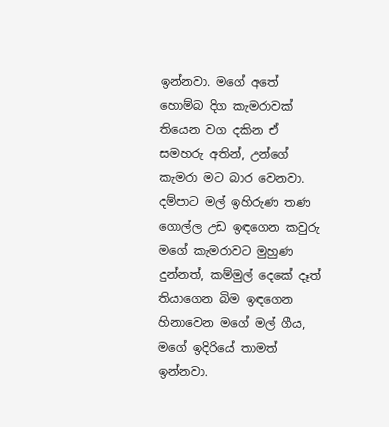ඉන්නවා. මගේ අතේ හොම්බ දිග කැමරාවක් තියෙන වග දකින ඒ සමහරු අතින්, උන්ගේ කැමරා මට බාර වෙනවා. දම්පාට මල් ඉහිරුණ තණ ගොල්ල උඩ ඉඳගෙන කවුරු මගේ කැමරාවට මුහුණ දුන්නත්, කම්මුල් දෙකේ දෑත් තියාගෙන බිම ඉඳගෙන හිනාවෙන මගේ මල් ගීය, මගේ ඉදිරියේ තාමත් ඉන්නවා.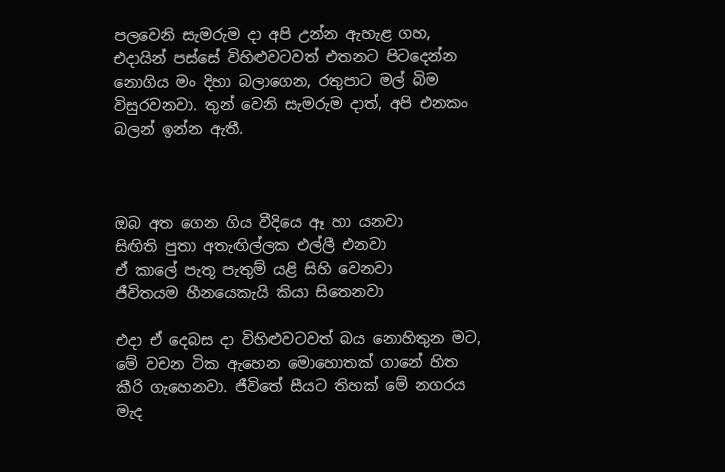පලවෙනි සැමරුම දා අපි උන්න ඇහැළ ගහ, එදායින් පස්සේ විහිළුවටවත් එතනට පිටදෙන්න නොගිය මං දිහා බලාගෙන, රතුපාට මල් බිම විසුරවනවා. තුන් වෙනි සැමරුම දාත්, අපි එනකං බලන් ඉන්න ඇතී.



ඔබ අත ගෙන ගිය වීදියෙ ඈ හා යනවා
සිඟිති පුතා අතැඟිල්ලක එල්ලී එනවා
ඒ කාලේ පැතූ පැතුම් යළි සිහි වෙනවා
ජීවිතයම හීනයෙකැයි කියා සිතෙනවා

එදා ඒ දෙබස දා විහිළුවටවත් බය නොහිතුන මට, මේ වචන ටික ඇහෙන මොහොතක් ගානේ හිත කීරි ගැහෙනවා. ජීවිතේ සීයට තිහක් මේ නගරය මැද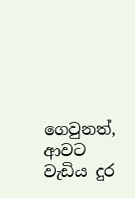ගෙවුනත්, ආවට වැඩිය දුර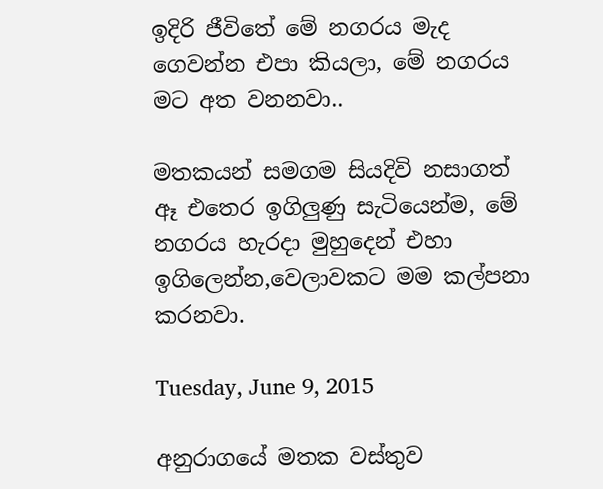ඉදිරි ජීවිතේ මේ නගරය මැද ගෙවන්න එපා කියලා, මේ නගරය මට අත වනනවා..

මතකයන් සමගම සියදිවි නසාගත් ඈ එතෙර ඉගිලුණු සැටියෙන්ම, මේ නගරය හැරදා මුහුදෙන් එහා ඉගිලෙන්න,වෙලාවකට මම කල්පනා කරනවා.

Tuesday, June 9, 2015

අනුරාගයේ මතක වස්තුව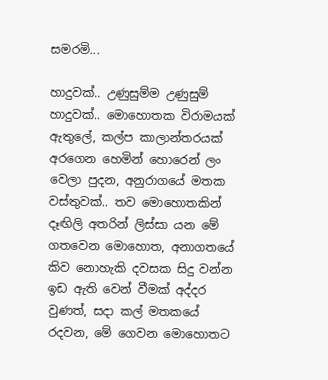සමරමි...

හාදුවක්.. උණුසුම්ම උණුසුම් හාදුවක්.. මොහොතක විරාමයක් ඇතුලේ, කල්ප කාලාන්තරයක් අරගෙන හෙමින් හොරෙන් ලං වෙලා පුදන, අනුරාගයේ මතක වස්තුවක්.. තව මොහොතකින් දෑඟිලි අතරින් ලිස්සා යන මේ ගතවෙන මොහොත, අනාගතයේ කිව නොහැකි දවසක සිදු වන්න ඉඩ ඇති වෙන් වීමක් අද්දර වුණත්, සදා කල් මතකයේ රදවන, මේ ගෙවන මොහොතට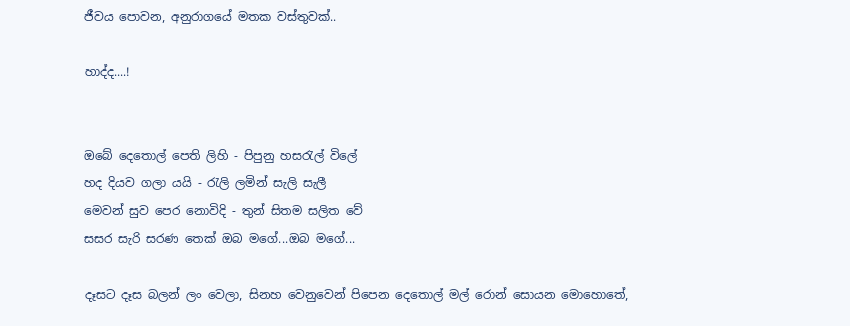ජීවය පොවන, අනුරාගයේ මතක වස්තුවක්..

හාද්ද....!


ඔබේ දෙතොල් පෙති ලිහි - පිපුනු හසරැල් විලේ
හද දියව ගලා යයි - රැලි ලමින් සැලි සැලී
මෙවන් සුව ‍පෙර නොවිදි - තුන් සිතම සලිත වේ
සසර සැරි සරණ තෙක් ඔබ මගේ...ඔබ ‍මගේ...

දෑසට දෑස බලන් ලං වෙලා, සිනහ වෙනුවෙන් පිපෙන දෙතොල් මල් රොන් සොයන මොහොතේ,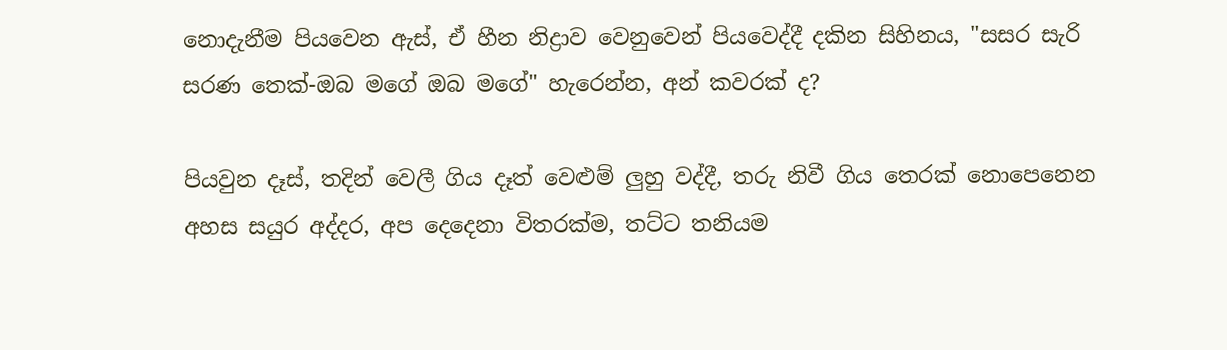නොදැනීම පියවෙන ඇස්, ඒ හීන නිද්‍රාව වෙනුවෙන් පියවෙද්දී දකින සිහිනය, "සසර සැරි සරණ තෙක්-ඔබ මගේ ඔබ මගේ" හැරෙන්න, අන් කවරක් ද?

පියවුන දෑස්, තදින් වෙලී ගිය දෑත් වෙළුම් ලුහු වද්දී, තරු නිවී ගිය තෙරක් නොපෙනෙන අහස සයුර අද්දර, අප දෙදෙනා විතරක්ම, තට්ට තනියම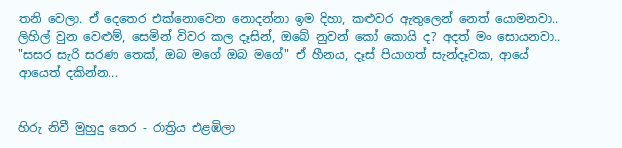තනි වෙලා. ඒ දෙතෙර එක්නොවෙන නොදන්නා ඉම දිහා, කළුවර ඇතුලෙන් නෙත් යොමනවා.. ලිහිල් වුන වෙළුම්, සෙමින් විවර කල දෑසින්, ඔබේ නුවන් කෝ කොයි ද? අදත් මං සොයනවා.. "සසර සැරි සරණ තෙක්, ඔබ මගේ ඔබ මගේ" ඒ හීනය, දෑස් පියාගත් සැන්දෑවක, ආයේ ආයෙත් දකින්න...


හිරු නිවී මුහුදු තෙර - රාත්‍රිය එළඹිලා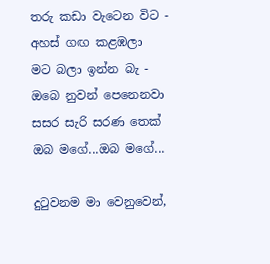තරු කඩා වැටෙන විට - අහස් ගඟ කළඹලා
මට බලා ඉන්න බැ - ඔබෙ නුවන් පෙනෙනවා
සසර සැරි සරණ තෙක් ඔබ මගේ...ඔබ ‍මගේ...

දුටුවනම මා වෙනුවෙන්,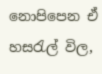නොපිපෙන ඒ හසරැල් විල,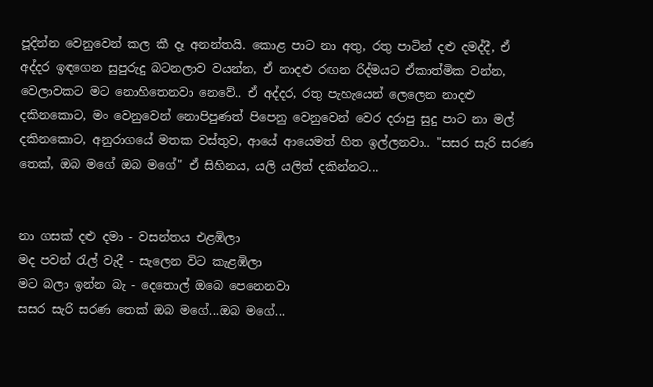පූදින්න වෙනුවෙන් කල කී දෑ අනන්තයි. කොළ පාට නා අතු, රතු පාටින් දළු දමද්දී, ඒ අද්දර ඉඳගෙන සුපුරුදු බටනලාව වයන්න, ඒ නාදළු රඟන රිද්මයට ඒකාත්මික වන්න, වෙලාවකට මට නොහිතෙනවා නෙවේ.. ඒ අද්දර, රතු පැහැයෙන් ලෙලෙන නාදළු දකිනකොට, මං වෙනුවෙන් නොපිපුණත් පිපෙනු වෙනුවෙන් වෙර දරාපු සුදු පාට නා මල් දකිනකොට, අනුරාගයේ මතක වස්තුව, ආයේ ආයෙමත් හිත ඉල්ලනවා.. "සසර සැරි සරණ තෙක්, ඔබ මගේ ඔබ මගේ" ඒ සිහිනය, යලි යලිත් දකින්නට...


නා ගසක් දළු දමා - වසන්තය එළඹිලා
මද පවන් රැල් වැදී - සැලෙන විට කැළඹිලා
මට බලා ඉන්න බැ - දෙතොල් ඔබෙ පෙනෙනවා
සසර සැරි සරණ තෙක් ඔබ මගේ...ඔබ ‍මගේ...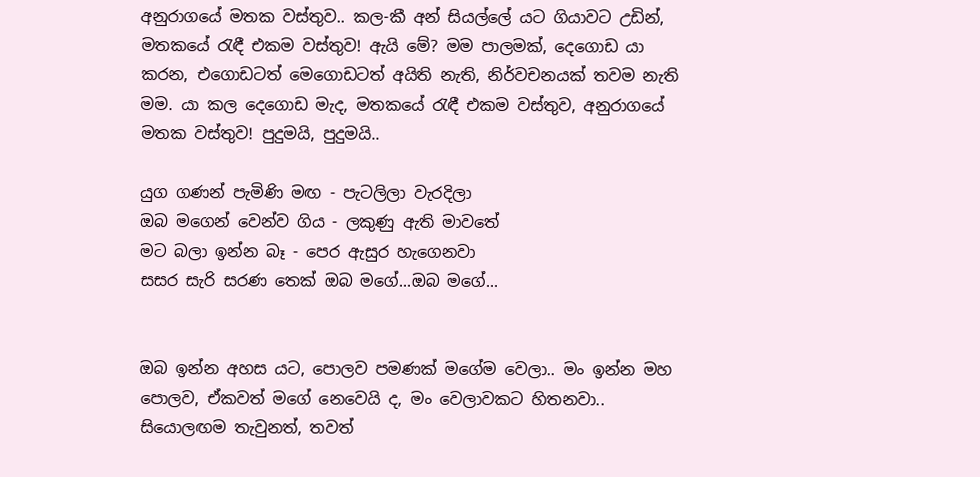අනුරාගයේ මතක වස්තුව.. කල-කී අන් සියල්ලේ යට ගියාවට උඩින්, මතකයේ රැඳී එකම වස්තුව! ඇයි මේ? මම පාලමක්, දෙගොඩ යා කරන, එගොඩටත් මෙගොඩටත් අයිති නැති, නිර්වචනයක් තවම නැති මම. යා කල දෙගොඩ මැද, මතකයේ රැඳී එකම වස්තුව, අනුරාගයේ මතක වස්තුව! පුදුමයි, පුදුමයි..

යුග ගණන් පැමිණි මඟ - පැටලිලා වැරදිලා
ඔබ මගෙන් වෙන්ව ගිය - ලකුණු ඇති මාවතේ
මට බලා ඉන්න බෑ - පෙර ඇසුර හැගෙනවා
සසර සැරි සරණ තෙක් ඔබ මගේ...ඔබ ‍මගේ...


ඔබ ඉන්න අහස යට, පොලව පමණක් මගේම වෙලා.. මං ඉන්න මහ පොලව, ඒකවත් මගේ නෙවෙයි ද, මං වෙලාවකට හිතනවා.. සියොලඟම තැවුනත්, තවත්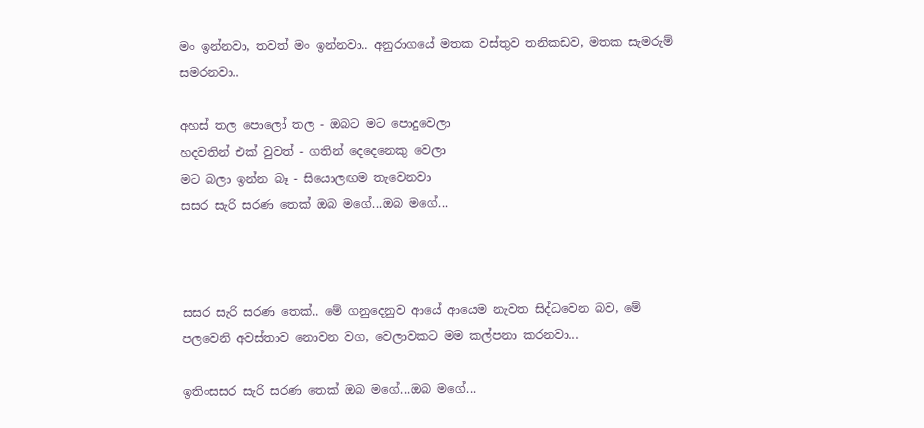මං ඉන්නවා, තවත් මං ඉන්නවා.. අනුරාගයේ මතක වස්තුව තනිකඩව, මතක සැමරුම් සමරනවා..

අහස් තල පොලෝ තල - ඔබට මට පොදුවෙලා
හදවතින් එක් වුවත් - ගතින් දෙදෙනෙකු‍ වෙලා
මට බලා ඉන්න බෑ - සියොලඟම තැවෙනවා
සසර සැරි සරණ තෙක් ඔබ මගේ...ඔබ ‍මගේ...



සසර සැරි සරණ තෙක්.. මේ ගනුදෙනුව ආයේ ආයෙම නැවත සිද්ධවෙන බව, මේ පලවෙනි අවස්තාව නොවන වග, වෙලාවකට මම කල්පනා කරනවා...

ඉතිංසසර සැරි සරණ තෙක් ඔබ මගේ...ඔබ ‍මගේ...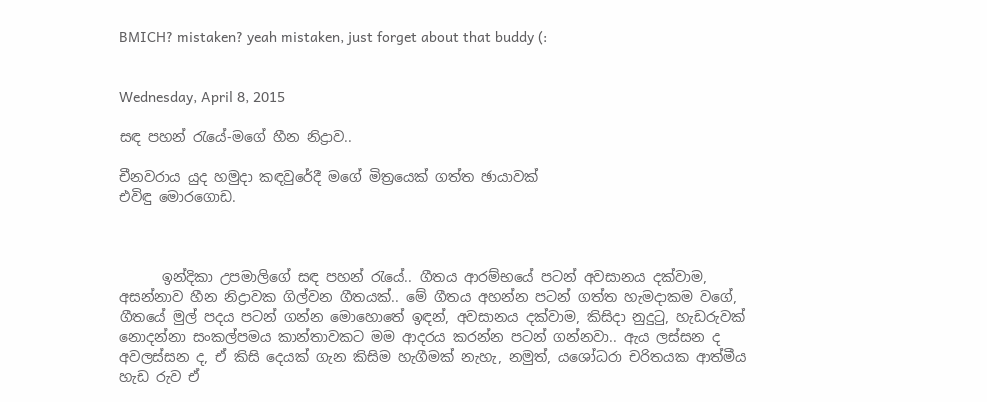BMICH? mistaken? yeah mistaken, just forget about that buddy (:


Wednesday, April 8, 2015

සඳ පහන් රැයේ-මගේ හීන නිද්‍රාව..

චීනවරාය යුද හමුදා කඳවුරේදී මගේ මිත්‍රයෙක් ගත්ත ඡායාවක්
එවිඳු මොරගොඩ.



      ඉන්දිකා උපමාලිගේ සඳ පහන් රැයේ.. ගීතය ආරම්භයේ පටන් අවසානය දක්වාම, අසන්නාව හීන නිද්‍රාවක ගිල්වන ගීතයක්.. මේ ගීතය අහන්න පටන් ගත්ත හැමදාකම වගේ, ගීතයේ මුල් පදය පටන් ගන්න මොහොතේ ඉඳන්, අවසානය දක්වාම, කිසිදා නුදුටු, හැඩරුවක් නොදන්නා සංකල්පමය කාන්තාවකට මම ආදරය කරන්න පටන් ගන්නවා.. ඇය ලස්සන ද අවලස්සන ද, ඒ කිසි දෙයක් ගැන කිසිම හැගීමක් නැහැ, නමුත්, යශෝධරා චරිතයක ආත්මීය හැඩ රුව ඒ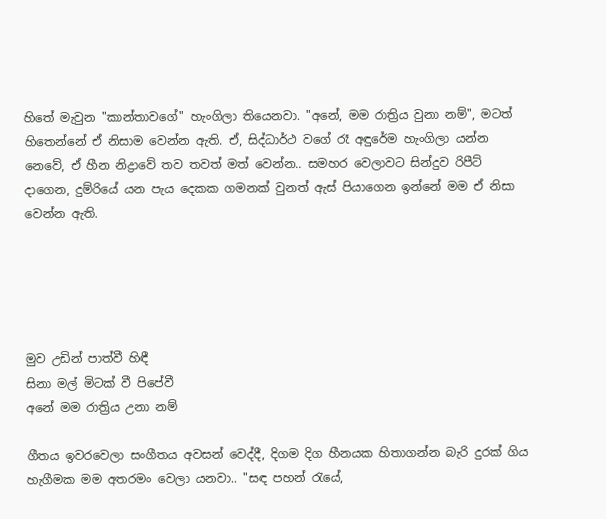හිතේ මැවුන "කාන්තාවගේ" හැංගිලා තියෙනවා. "අනේ, මම රාත්‍රිය වුනා නම්", මටත් හිතෙන්නේ ඒ නිසාම වෙන්න ඇති. ඒ, සිද්ධාර්ථ වගේ රෑ අඳුරේම හැංගිලා යන්න නෙවේ, ඒ හීන නිද්‍රාවේ තව තවත් මත් වෙන්න.. සමහර වෙලාවට සින්දුව රිපීට් දාගෙන, දුම්රියේ යන පැය දෙකක ගමනක් වුනත් ඇස් පියාගෙන ඉන්නේ මම ඒ නිසා වෙන්න ඇති.





මුව උඩින් පාත්වී හිඳී
සිනා මල් මිටක් වී පිපේවී
අනේ මම රාත්‍රිය උනා නම්

ගීතය ඉවරවෙලා සංගීතය අවසන් වෙද්දී, දිගම දිග හීනයක හිතාගන්න බැරි දුරක් ගිය හැගීමක මම අතරමං වෙලා යනවා.. "සඳ පහන් රැයේ,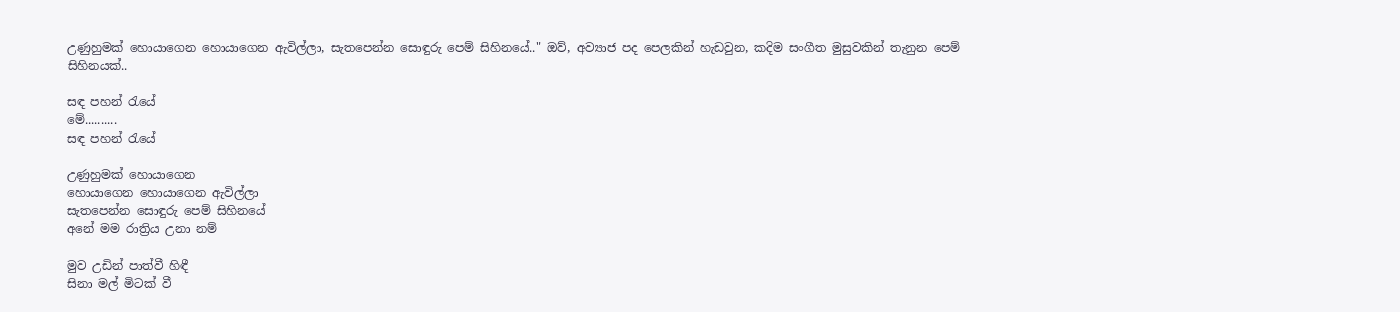උණුහුමක් හොයාගෙන හොයාගෙන ඇවිල්ලා, සැතපෙන්න සොඳුරු පෙම් සිහිනයේ.." ඔව්, අව්‍යාජ පද පෙලකින් හැඩවුන, කදිම සංගීත මුසුවකින් තැනුන පෙම් සිහිනයක්..

සඳ පහන් රැයේ
මේ..........
සඳ පහන් රැයේ

උණුහුමක් හොයාගෙන
හොයාගෙන හොයාගෙන ඇවිල්ලා
සැතපෙන්න සොඳුරු පෙම් සිහිනයේ
අනේ මම රාත්‍රිය උනා නම්

මුව උඩින් පාත්වී හිඳී
සිනා මල් මිටක් වී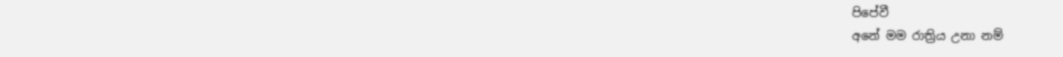පිපේවී
අනේ මම රාත්‍රිය උනා නම්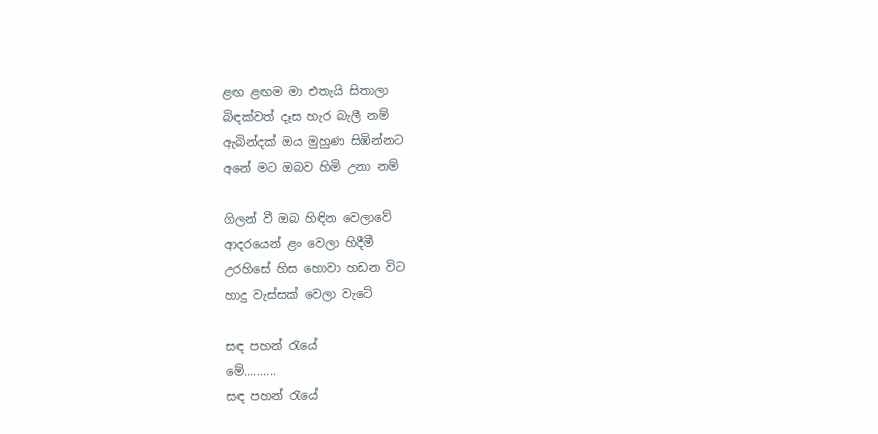ළඟ ළඟම මා එතැයි සිතාලා
බිඳක්වත් දෑස හැර බැලී නම්
ඇබින්දක් ඔය මුහුණ සිඹින්නට
අනේ මට ඔබව හිමි උනා නම්

ගිලන් වී ඔබ හිඳින වෙලාවේ
ආදරයෙන් ළං වෙලා හිදීමී
උරහිසේ හිස හොවා හඩන විට
හාදු වැස්සක් වෙලා වැටේ

සඳ පහන් රැයේ
මේ..........
සඳ පහන් රැයේ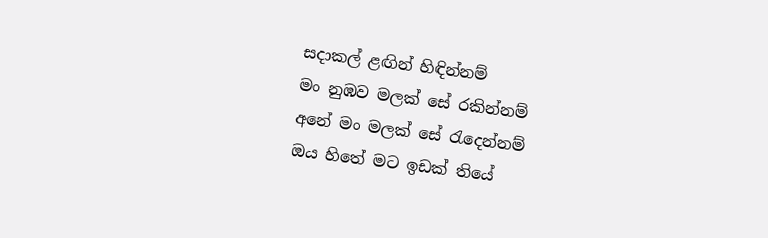සදාකල් ළඟින් හිඳින්නම්
මං නුඹව මලක් සේ රකින්නම්
අනේ මං මලක් සේ රැදෙන්නම්
ඔය හිතේ මට ඉඩක් තියේ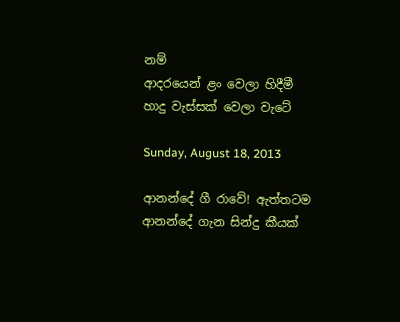නම්
ආදරයෙන් ළං වෙලා හිදීමී
හාදු වැස්සක් වෙලා වැටේ

Sunday, August 18, 2013

ආනන්දේ ගී රාවේ! ඇත්තටම ආනන්දේ ගැන සින්දු කීයක්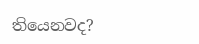තියෙනවද?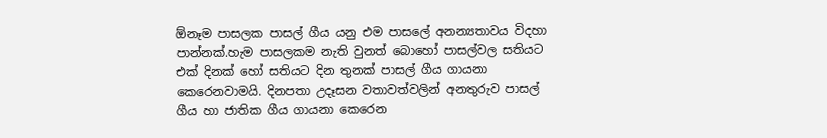ඕනෑම පාසලක පාසල් ගීය යනු එම පාසලේ අනන්‍යතාවය විදහා පාන්නක්.හැම පාසලකම නැති වුනත් බොහෝ පාසල්වල සතියට එක් දිනක් හෝ සතියට දින තුනක් පාසල් ගීය ගායනා කෙරෙනවාමයි. දිනපතා උදෑසන වතාවත්වලින් අනතුරුව පාසල් ගීය හා ජාතික ගීය ගායනා කෙරෙන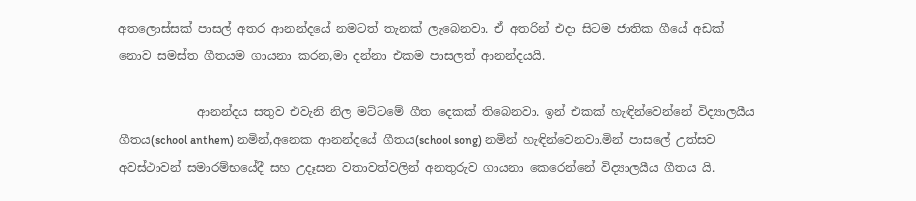අතලොස්සක් පාසල් අතර ආනන්දයේ නමටත් තැනක් ලැබෙනවා. ඒ අතරින් එදා සිටම ජාතික ගීයේ අඩක් නොව සමස්ත ගීතයම ගායනා කරන,මා දන්නා එකම පාසලත් ආනන්දයයි.

             ආනන්දය සතුව එවැනි නිල මට්ටමේ ගීත දෙකක් තිබෙනවා. ඉන් එකක් හැඳින්වෙන්නේ විද්‍යාලයීය ගීතය(school anthem) නමින්,අනෙක ආනන්දයේ ගීතය(school song) නමින් හැඳින්වෙනවා.මින් පාසලේ උත්සව අවස්ථාවන් සමාරම්භයේදී සහ උදෑසන වතාවත්වලින් අනතුරුව ගායනා කෙරෙන්නේ විද්‍යාලයීය ගීතය යි.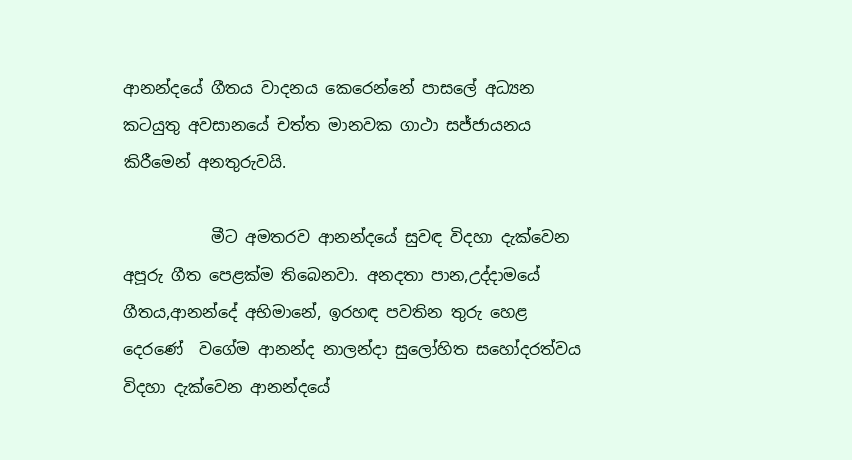ආනන්දයේ ගීතය වාදනය කෙරෙන්නේ පාසලේ අධ්‍යන කටයුතු අවසානයේ චත්ත මානවක ගාථා සජ්ජායනය කිරීමෙන් අනතුරුවයි.

           මීට අමතරව ආනන්දයේ සුවඳ විදහා දැක්වෙන අපූරු ගීත පෙළක්ම තිබෙනවා. අනදතා පාන,උද්දාමයේ ගීතය,ආනන්දේ අභිමානේ, ඉරහඳ පවතින තුරු හෙළ දෙරණේ  වගේම ආනන්ද නාලන්දා සුලෝහිත සහෝදරත්වය විදහා දැක්වෙන ආනන්දයේ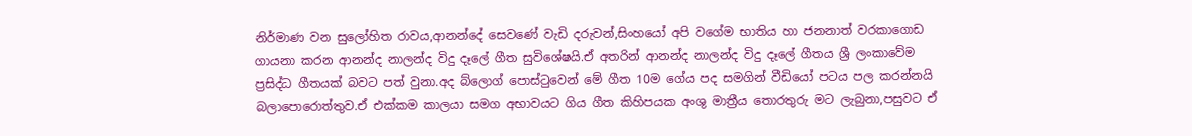නිර්මාණ වන සුලෝහිත රාවය,ආනන්දේ සෙවණේ වැඩි දරුවන්,සිංහයෝ අපි වගේම භාතිය හා ජනනාත් වරකාගොඩ ගායනා කරන ආනන්ද නාලන්ද විදු දෑලේ ගීත සුවිශේෂයි.ඒ අතරින් ආනන්ද නාලන්ද විදු දෑලේ ගීතය ශ්‍රී ලංකාවේම ප්‍රසිද්ධ ගීතයක් බවට පත් වුනා.අද බ්ලොග් පොස්ටුවෙන් මේ ගීත 10ම ගේය පද සමගින් වීඩියෝ පටය පල කරන්නයි බලාපොරොත්තුව.ඒ එක්කම කාලයා සමග අභාවයට ගිය ගීත කිහිපයක අංශු මාත්‍රීය තොරතුරු මට ලැබුනා,පසුවට ඒ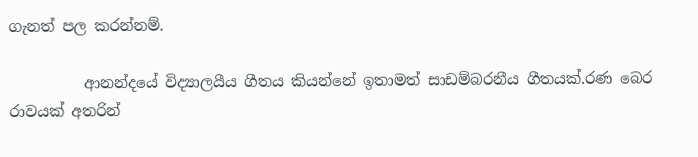ගැනත් පල කරන්නම්.

          ආනන්දයේ විද්‍යාලයීය ගීතය කියන්නේ ඉතාමත් සාඩම්බරනීය ගීතයක්.රණ බෙර රාවයක් අතරින්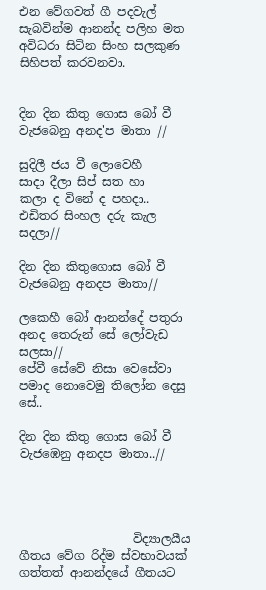එන වේගවත් ගී පදවැල් සැබවින්ම ආනන්ද පලිහ මත අවිධරා සිටින සිංහ සලකුණ සිහිපත් කරවනවා.


දින දින කිතු ගොස බෝ වී
වැජබෙනු අනද'ප මාතා //

සුදිලී ජය වී ලොවෙහී
සාදා දීලා සිප් සත හා
කලා ද විනේ ද පහදා..
එඩිතර සිංහල දරු කැල සදලා//

දින දින කිතුගොස බෝ වී
වැජබෙනු අනදප මාතා//

ලකෙහී බෝ ආනන්දේ පතුරා
අනද තෙරුන් සේ ලෝවැඩ සලසා//
පේවී සේවේ නිසා වෙසේවා
පමාද නොවෙමු තිලෝන දෙසු සේ..

දින දින කිතු ගොස බෝ වී
වැජඹෙනු අනදප මාතා..//




                   විද්‍යාලයීය ගීතය වේග රිද්ම ස්වභාවයක් ගත්තත් ආනන්දයේ ගීතයට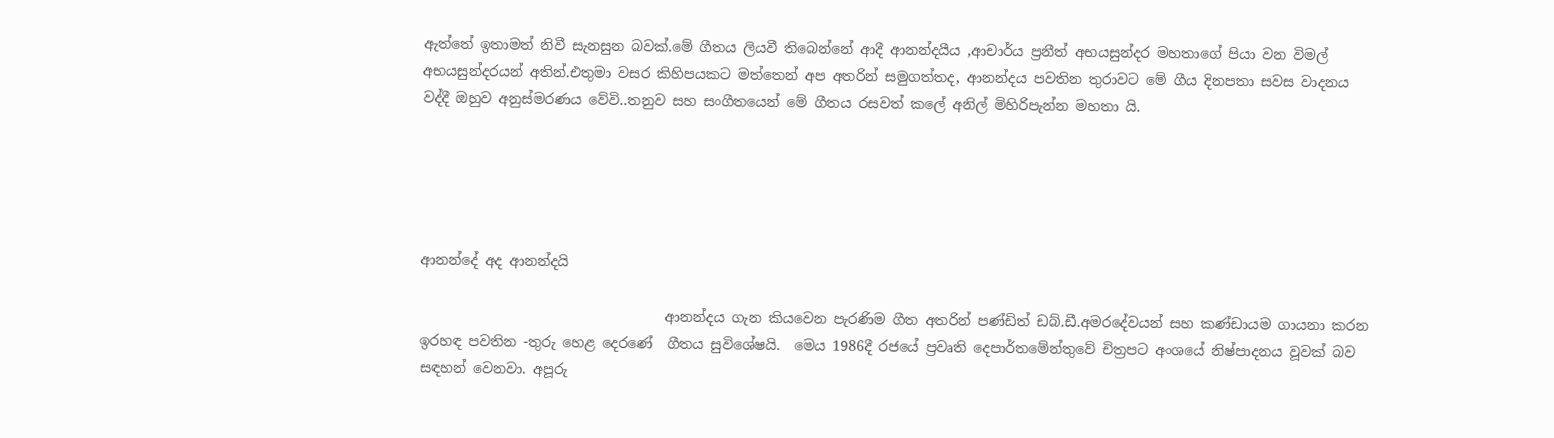ඇත්තේ ඉතාමත් නිවී සැනසුන බවක්.මේ ගීතය ලියවී තිබෙන්නේ ආදී ආනන්දයීය ,ආචාර්ය ප්‍රනීත් අභයසුන්දර මහතාගේ පියා වන විමල් අභයසුන්දරයන් අතින්.එතුමා වසර කිහිපයකට මත්තෙන් අප අතරින් සමුගත්තද, ආනන්දය පවතින තුරාවට මේ ගීය දිනපතා සවස වාදනය වද්දී ඔහුව අනුස්මරණය වේවි..තනුව සහ සංගීතයෙන් මේ ගීතය රසවත් කලේ අනිල් මිහිරිපැන්න මහතා යි.





ආනන්දේ අද ආනන්දයි

                                   ආනන්දය ගැන කියවෙන පැරණිම ගීත අතරින් පණ්ඩිත් ඩබ්.ඩී.අමරදේවයන් සහ කණ්ඩායම ගායනා කරන ඉරහඳ පවතින -තුරු හෙළ දෙරණේ  ගීතය සුවිශේෂයි.  මෙය 1986දී රජයේ ප්‍රවෘති දෙපාර්තමේන්තුවේ චිත්‍රපට අංශයේ නිෂ්පාදනය වූවක් බව සඳහන් වෙනවා. අපූරු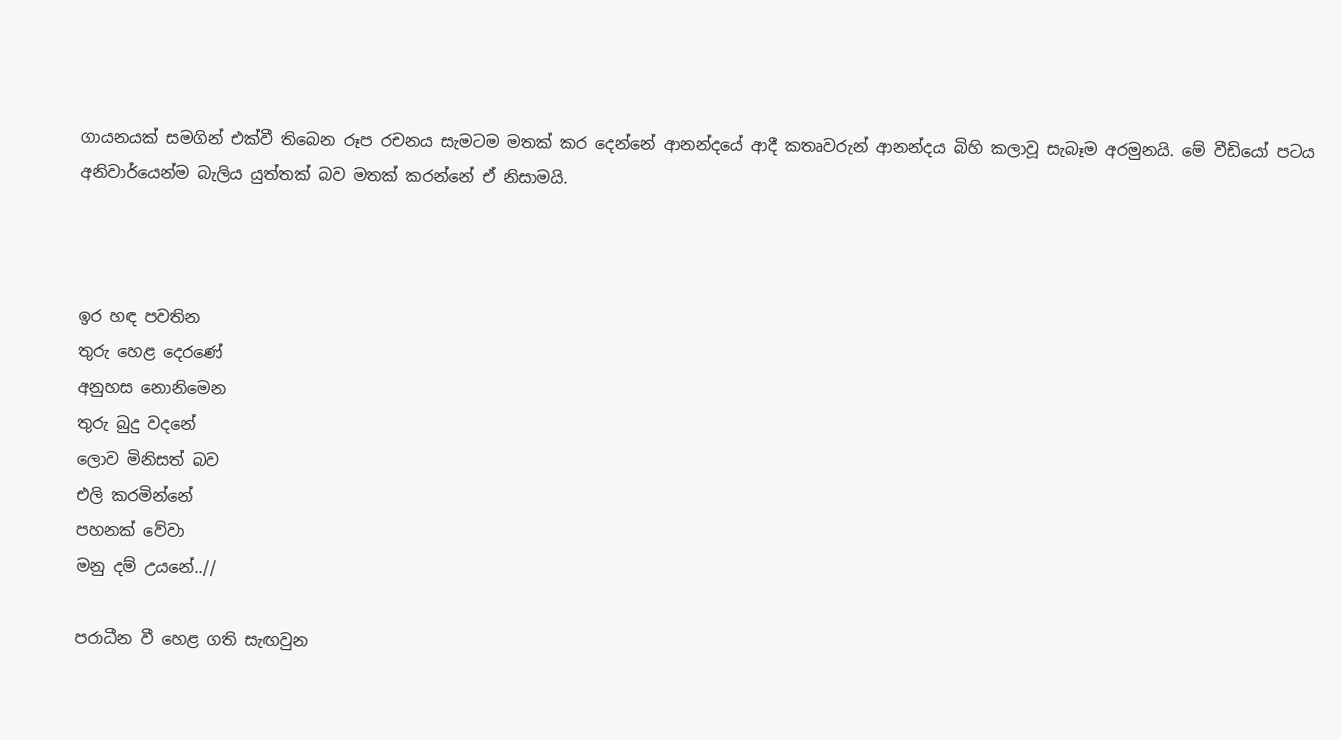ගායනයක් සමගින් එක්වී තිබෙන රූප රචනය සැමටම මතක් කර දෙන්නේ ආනන්දයේ ආදී කතෘවරුන් ආනන්දය බිහි කලාවූ සැබෑම අරමුනයි. මේ වීඩියෝ පටය අනිවාර්යෙන්ම බැලිය යුත්තක් බව මතක් කරන්නේ ඒ නිසාමයි.



ඉර හඳ පවතින
තුරු හෙළ දෙරණේ
අනුහස නොනිමෙන
තුරු බුදු වදනේ
ලොව මිනිසත් බව
එලි කරමින්නේ
පහනක් වේවා
මනු දම් උයනේ..//

පරාධීන වී හෙළ ගති සැඟවුන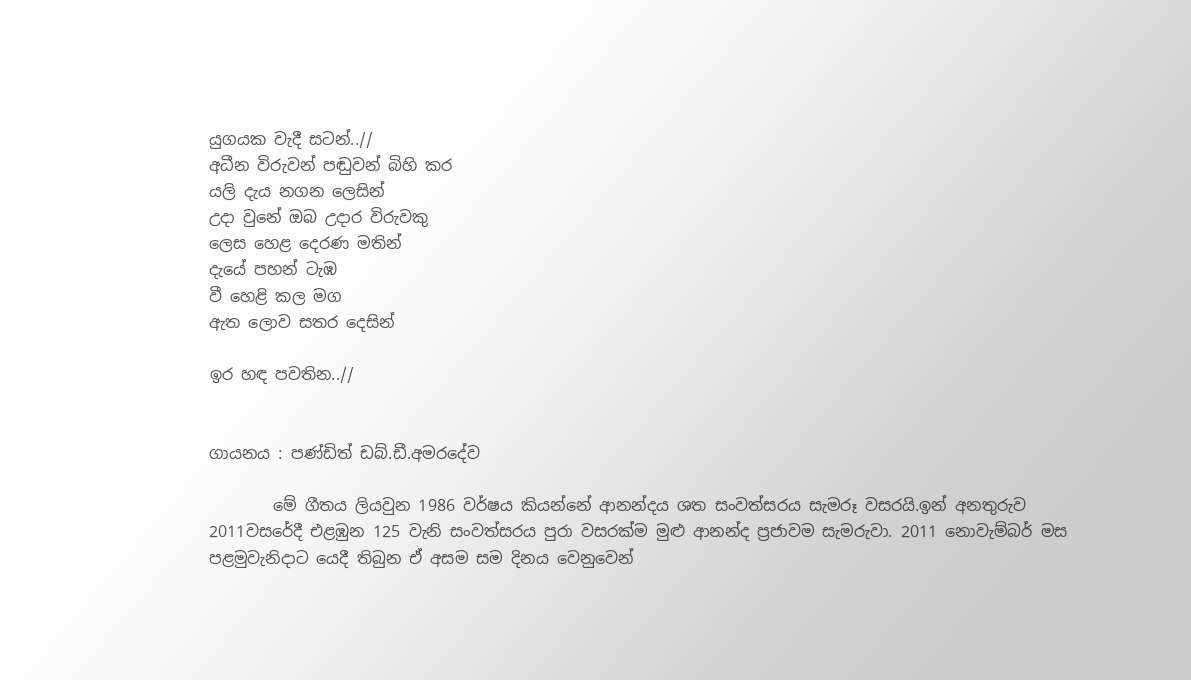යුගයක වැදී සටන්..//
අධීන විරුවන් පඬුවන් බිහි කර
යලි දැය නගන ලෙසින්
උදා වුනේ ඔබ උදාර විරුවකු
ලෙස හෙළ දෙරණ මතින්
දැයේ පහන් ටැඹ
වී හෙළි කල මග
ඇත ලොව සතර දෙසින්

ඉර හඳ පවතින..//


ගායනය : පණ්ඩිත් ඩබ්.ඩී.අමරදේව

        මේ ගීතය ලියවුන 1986 වර්ෂය කියන්නේ ආනන්දය ශත සංවත්සරය සැමරූ වසරයි.ඉන් අනතුරුව 2011වසරේදී එළඹුන 125 වැනි සංවත්සරය පුරා වසරක්ම මුළු ආනන්ද ප්‍රජාවම සැමරුවා. 2011 නොවැම්බර් මස පළමුවැනිදාට යෙදී තිබුන ඒ අසම සම දිනය වෙනුවෙන්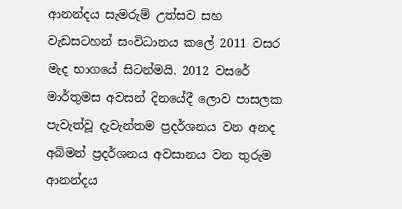ආනන්දය සැමරුම් උත්සව සහ වැඩසටහන් සංවිධානය කලේ 2011 වසර මැද භාගයේ සිටන්මයි. 2012 වසරේ මාර්තුමස අවසන් දිනයේදී ලොව පාසලක පැවැත්වූ දැවැන්තම ප්‍රදර්ශනය වන අනද අබිමන් ප්‍රදර්ශනය අවසානය වන තුරුම  ආනන්දය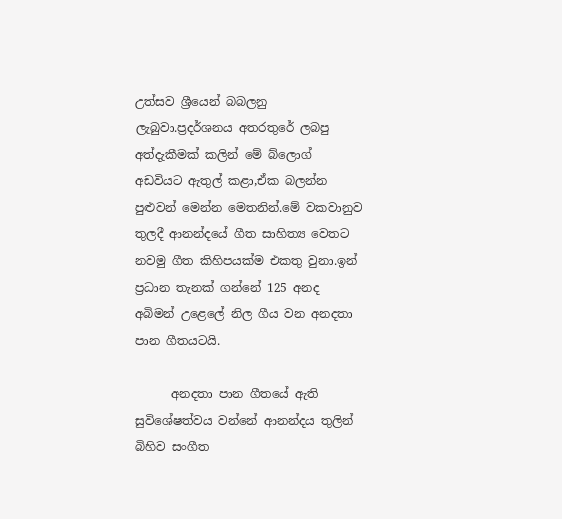උත්සව ශ්‍රීයෙන් බබලනු ලැබුවා.ප්‍රදර්ශනය අතරතුරේ ලබපු අත්දැකීමක් කලින් මේ බ්ලොග් අඩවියට ඇතුල් කළා,ඒක බලන්න පුළුවන් මෙන්න මෙතනින්.මේ වකවානුව තුලදී ආනන්දයේ ගීත සාහිත්‍ය වෙතට නවමු ගීත කිහිපයක්ම එකතු වුනා.ඉන් ප්‍රධාන තැනක් ගන්නේ 125 අනද අබිමන් උළෙලේ නිල ගීය වන අනදතා පාන ගීතයටයි.

      අනදතා පාන ගීතයේ ඇති සුවිශේෂත්වය වන්නේ ආනන්දය තුලින් බිහිව සංගීත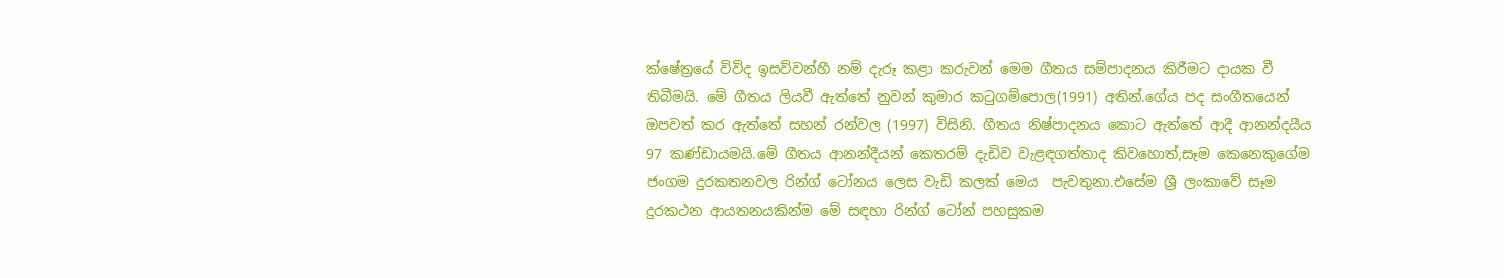ක්ෂේත්‍රයේ විවිද ඉසව්වන්හී නම් දැරූ කළා කරුවන් මෙම ගීතය සම්පාදනය කිරීමට දායක වී තිබීමයි. මේ ගීතය ලියවී ඇත්තේ නුවන් කුමාර කටුගම්පොල(1991) අතින්.ගේය පද සංගීතයෙන් ඔපවත් කර ඇත්තේ සහන් රන්වල (1997) විසිනි. ගීතය නිෂ්පාදනය කොට ඇත්තේ ආදී ආනන්දයීය 97 කණ්ඩායමයි.මේ ගීතය ආනන්දීයන් කෙතරම් දැඩිව වැළඳගත්තාද කිවහොත්,සෑම කෙනෙකුගේම ජංගම දුරකතනවල රින්ග් ටෝනය ලෙස වැඩි කලක් මෙය  පැවතුනා.එසේම ශ්‍රී ලංකාවේ සෑම දුරකථන ආයතනයකින්ම මේ සඳහා රින්ග් ටෝන් පහසුකම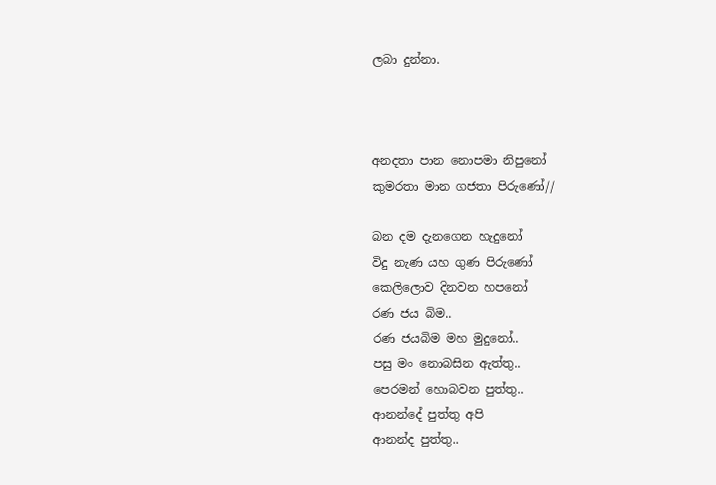ලබා දුන්නා.



අනදතා පාන නොපමා නිපුනෝ
කුමරතා මාන ගජතා පිරුණෝ//

බන දම දැනගෙන හැදුනෝ
විදු නැණ යහ ගුණ පිරුණෝ
කෙලිලොව දිනවන හපනෝ
රණ ජය බිම..
රණ ජයබිම මහ මුදුනෝ..
පසු මං නොබසින ඇත්තු..
පෙරමන් හොබවන පුත්තු..
ආනන්දේ පුත්තු අපි
ආනන්ද පුත්තු..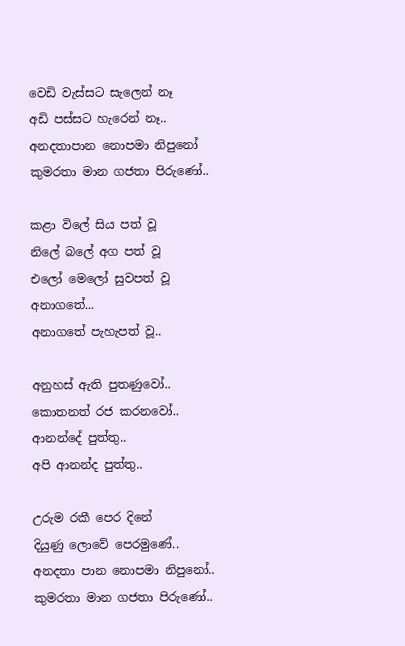වෙඩි වැස්සට සැලෙන් නෑ
අඩි පස්සට හැරෙන් නෑ..
අනදතාපාන නොපමා නිපුනෝ
කුමරතා මාන ගජතා පිරුණෝ..

කළා විලේ සිය පත් වූ
නිලේ බලේ අග පත් වූ
එලෝ මෙලෝ සුවපත් වූ
අනාගතේ...
අනාගතේ පැහැපත් වූ..

අනුහස් ඇති පුතණුවෝ..
කොතනත් රජ කරනවෝ..
ආනන්දේ පුත්තු..
අපි ආනන්ද පුත්තු..

උරුම රකී පෙර දිනේ
දියුණු ලොවේ පෙරමුණේ..
අනදතා පාන නොපමා නිපුනෝ..
කුමරතා මාන ගජතා පිරුණෝ..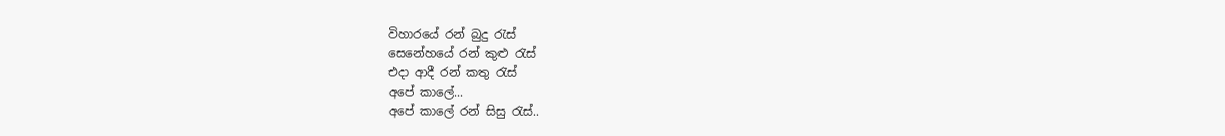විහාරයේ රන් බුදු රැස්
සෙනේහයේ රන් කුළු රැස්
එදා ආදී රන් කතු රැස්
අපේ කාලේ...
අපේ කාලේ රන් සිසු රැස්..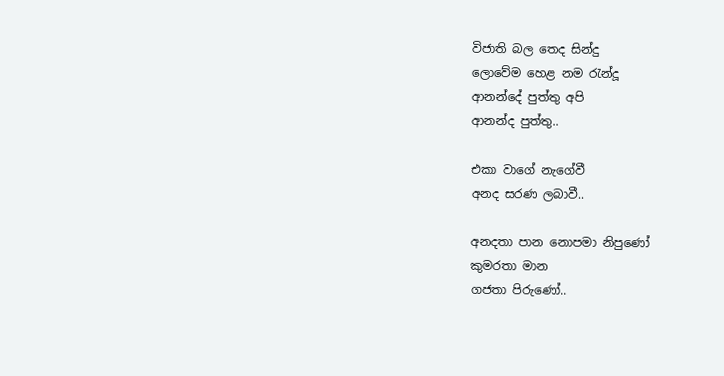විජාති බල තෙද සින්දු
ලොවේම හෙළ නම රැන්දූ
ආනන්දේ පුත්තු අපි
ආනන්ද පුත්තු..

එකා වාගේ නැගේවී
අනද සරණ ලබාවී..

අනදතා පාන නොපමා නිපුණෝ
කුමරතා මාන
ගජතා පිරුණෝ..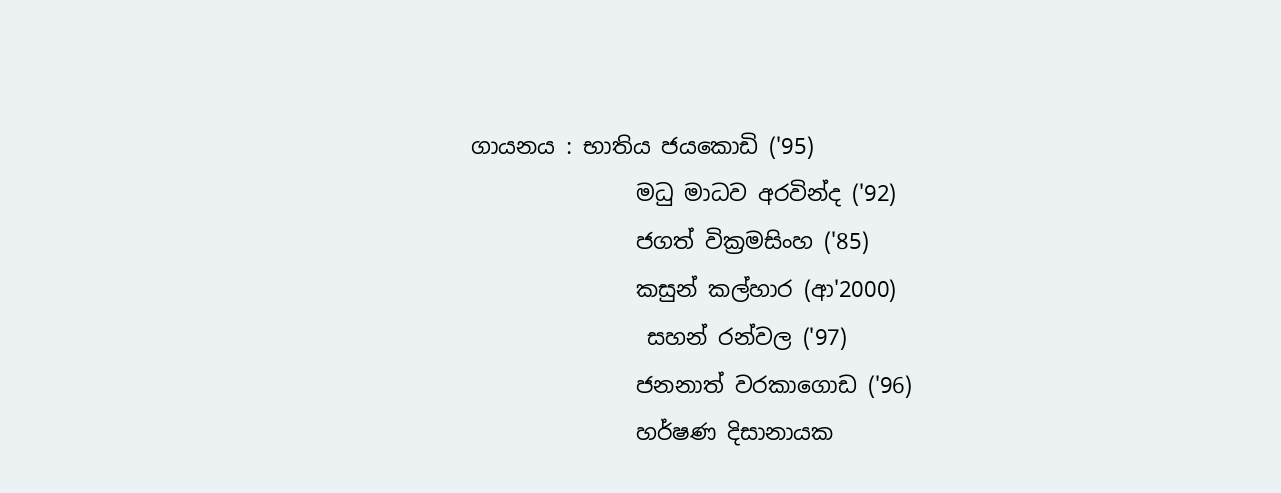ගායනය : භාතිය ජයකොඩි ('95)
               මධු මාධව අරවින්ද ('92)
               ජගත් වික්‍රමසිංහ ('85)
               කසුන් කල්හාර (ආ'2000)
                සහන් රන්වල ('97)
               ජනනාත් වරකාගොඩ ('96)
               හර්ෂණ දිසානායක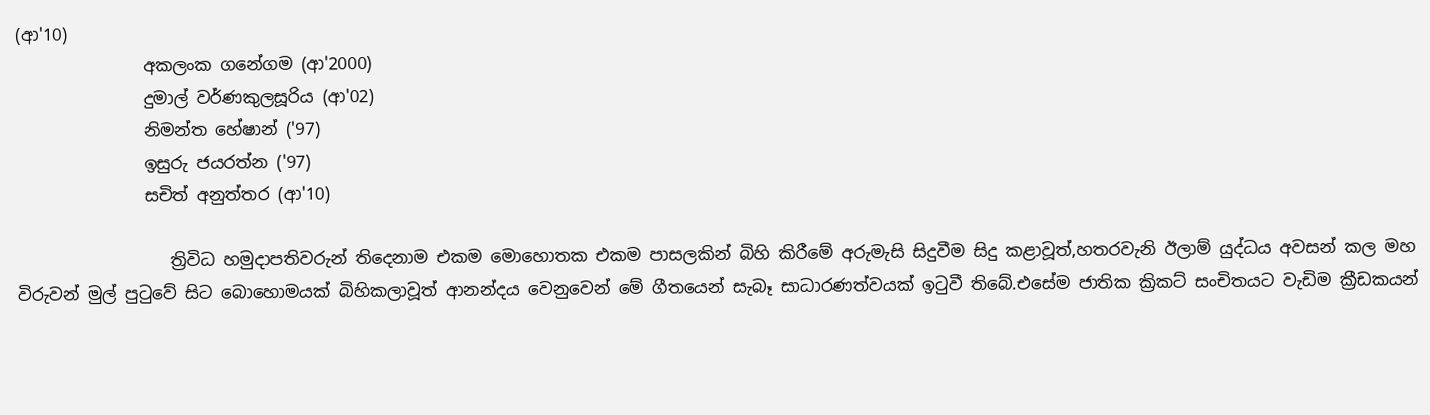(ආ'10)
               අකලංක ගනේගම (ආ'2000)
               දුමාල් වර්ණකුලසූරිය (ආ'02)
               නිමන්ත හේෂාන් ('97)
               ඉසුරු ජයරත්න ('97)
               සචිත් අනුත්තර (ආ'10)

                  ත්‍රිවිධ හමුදාපතිවරුන් තිදෙනාම එකම මොහොතක එකම පාසලකින් බිහි කිරීමේ අරුමැසි සිදුවීම සිදු කළාවූත්,හතරවැනි ඊලාම් යුද්ධය අවසන් කල මහ විරුවන් මුල් පුටුවේ සිට බොහොමයක් බිහිකලාවූත් ආනන්දය වෙනුවෙන් මේ ගීතයෙන් සැබෑ සාධාරණත්වයක් ඉටුවී තිබේ.එසේම ජාතික ක්‍රිකට් සංචිතයට වැඩිම ක්‍රීඩකයන්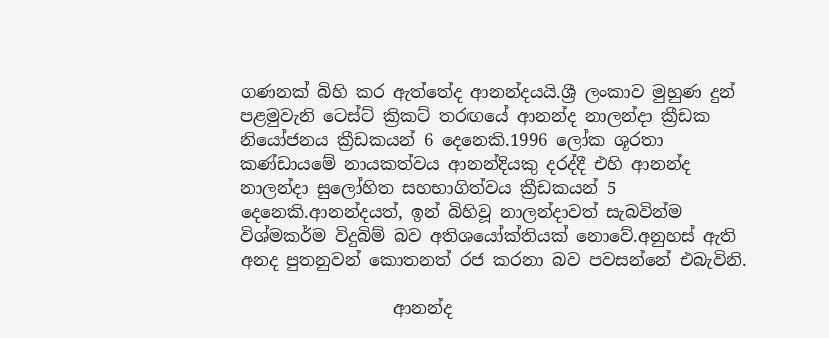ගණනක් බිහි කර ඇත්තේද ආනන්දයයි.ශ්‍රී ලංකාව මුහුණ දුන් පළමුවැනි ටෙස්ට් ක්‍රිකට් තරඟයේ ආනන්ද නාලන්දා ක්‍රීඩක නියෝජනය ක්‍රීඩකයන් 6 දෙනෙකි.1996 ලෝක ශූරතා කණ්ඩායමේ නායකත්වය ආනන්දියකු දරද්දී එහි ආනන්ද නාලන්දා සුලෝහිත සහභාගිත්වය ක්‍රීඩකයන් 5 දෙනෙකි.ආනන්දයත්, ඉන් බිහිවූ නාලන්දාවත් සැබවින්ම විශ්මකර්ම විදුබිම් බව අතිශයෝක්තියක් නොවේ.අනුහස් ඇති අනද පුතනුවන් කොතනත් රජ කරනා බව පවසන්නේ එබැවිනි.

                  ආනන්ද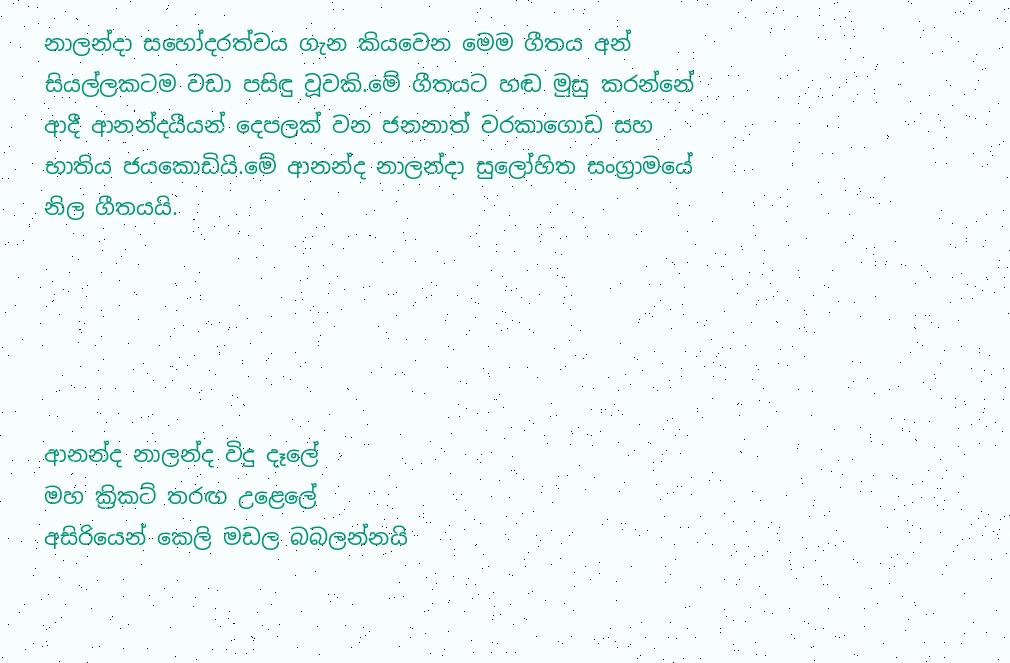නාලන්දා සහෝදරත්වය ගැන කියවෙන මෙම ගීතය අන් සියල්ලකටම වඩා පසිඳු වූවකි.මේ ගීතයට හඬ මුසු කරන්නේ ආදී ආනන්දයීයන් දෙපලක් වන ජනනාත් වරකාගොඩ සහ භාතිය ජයකොඩියි.මේ ආනන්ද නාලන්දා සුලෝහිත සංග්‍රාමයේ නිල ගීතයයි.





ආනන්ද නාලන්ද විදු දෑලේ
මහ ක්‍රිකට් තරඟ උළෙලේ
අසිරියෙන් කෙලි මඩල බබලන්නයි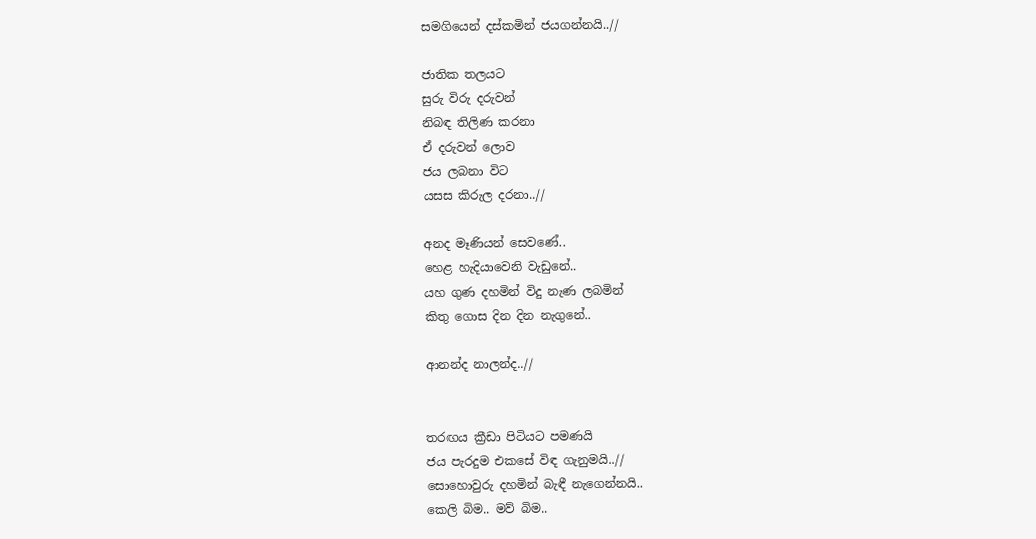සමගියෙන් දස්කමින් ජයගන්නයි..//

ජාතික තලයට
සුරු විරු දරුවන්
නිබඳ තිලිණ කරනා
ඒ දරුවන් ලොව
ජය ලබනා විට
යසස කිරුල දරනා..//

අනද මෑණියන් සෙවණේ..
හෙළ හැදියාවෙනි වැඩුනේ..
යහ ගුණ දහමින් විදු නැණ ලබමින්
කිතු ගොස දින දින නැගුනේ..

ආනන්ද නාලන්ද..//


තරඟය ක්‍රීඩා පිටියට පමණයි
ජය පැරදුම එකසේ විඳ ගැනුමයි..//
සොහොවුරු දහමින් බැඳී නැගෙන්නයි..
කෙලි බිම.. මව් බිම..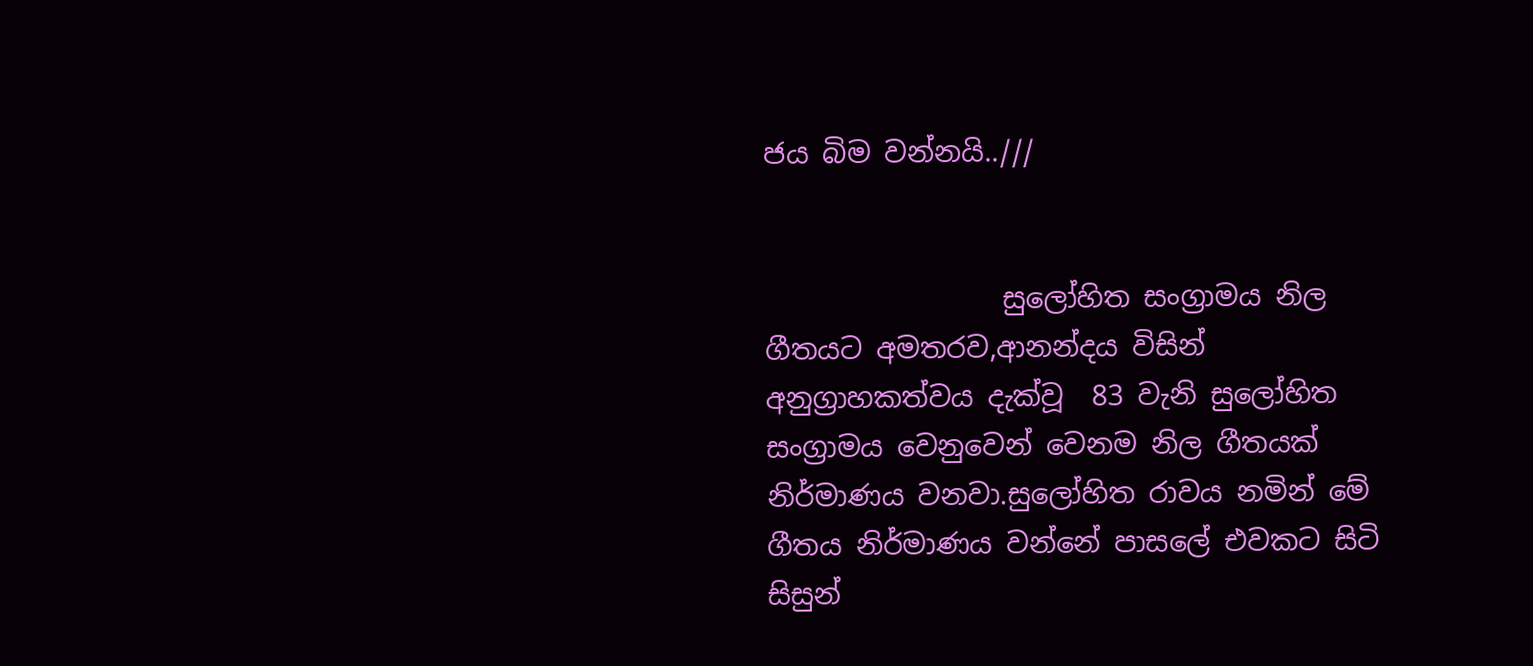ජය බිම වන්නයි..///


                 සුලෝහිත සංග්‍රාමය නිල ගීතයට අමතරව,ආනන්දය විසින් අනුග්‍රාහකත්වය දැක්වූ  83 වැනි සුලෝහිත සංග්‍රාමය වෙනුවෙන් වෙනම නිල ගීතයක් නිර්මාණය වනවා.සුලෝහිත රාවය නමින් මේ ගීතය නිර්මාණය වන්නේ පාසලේ එවකට සිටි සිසුන්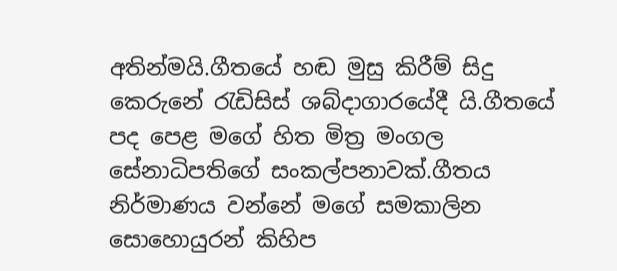අතින්මයි.ගීතයේ හඬ මුසු කිරීම් සිදු කෙරුනේ රැඩිසිස් ශබ්දාගාරයේදී යි.ගීතයේ පද පෙළ මගේ හිත මිත්‍ර මංගල සේනාධිපතිගේ සංකල්පනාවක්.ගීතය නිර්මාණය වන්නේ මගේ සමකාලින සොහොයුරන් කිහිප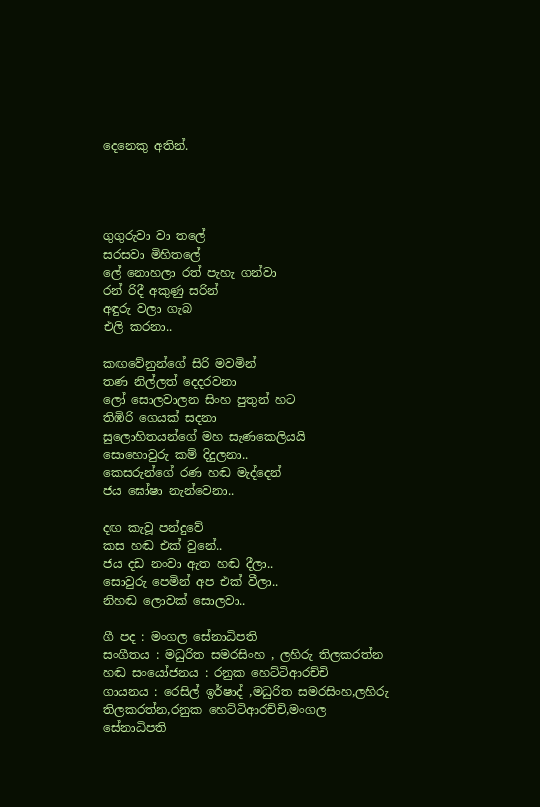දෙනෙකු අතින්.




ගුගුරුවා වා තලේ
සරසවා මිහිතලේ
ලේ නොහලා රත් පැහැ ගන්වා
රන් රිදී අකුණු සරින්
අඳුරු වලා ගැබ
එලි කරනා..

කඟවේනුන්ගේ සිරි මවමින්
තණ නිල්ලත් දෙදරවනා
ලෝ සොලවාලන සිංහ පුතුන් හට
තිඹිරි ගෙයක් සදනා
සුලොහිතයන්ගේ මහ සැණකෙලියයි
සොහොවුරු කම් දිදුලනා..
කෙසරුන්ගේ රණ හඬ මැද්දෙන්
ජය ඝෝෂා නැන්වෙනා..

දඟ කැවූ පන්දුවේ
කස හඬ එක් වුනේ..
ජය දඩ නංවා ඇත හඬ දීලා..
සොවුරු පෙමින් අප එක් වීලා..
නිහඬ ලොවක් සොලවා..

ගී පද : මංගල සේනාධිපති
සංගීතය : මධුරිත සමරසිංහ , ලහිරු තිලකරත්න
හඬ සංයෝජනය : රනුක හෙට්ටිආරච්චි
ගායනය : රෙසිල් ඉර්ෂාද් ,මධුරිත සමරසිංහ,ලහිරු තිලකරත්න,රනුක හෙට්ටිආරච්චි,මංගල සේනාධිපති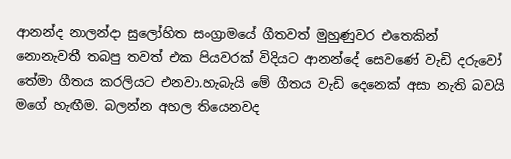ආනන්ද නාලන්දා සුලෝහිත සංග්‍රාමයේ ගීතවත් මුහුණුවර එතෙකින් නොනැවතී තබපු තවත් එක පියවරක් විදියට ආනන්දේ සෙවණේ වැඩි දරුවෝ තේමා ගීතය කරලියට එනවා.හැබැයි මේ ගීතය වැඩි දෙනෙක් අසා නැති බවයි මගේ හැඟීම. බලන්න අහල තියෙනවද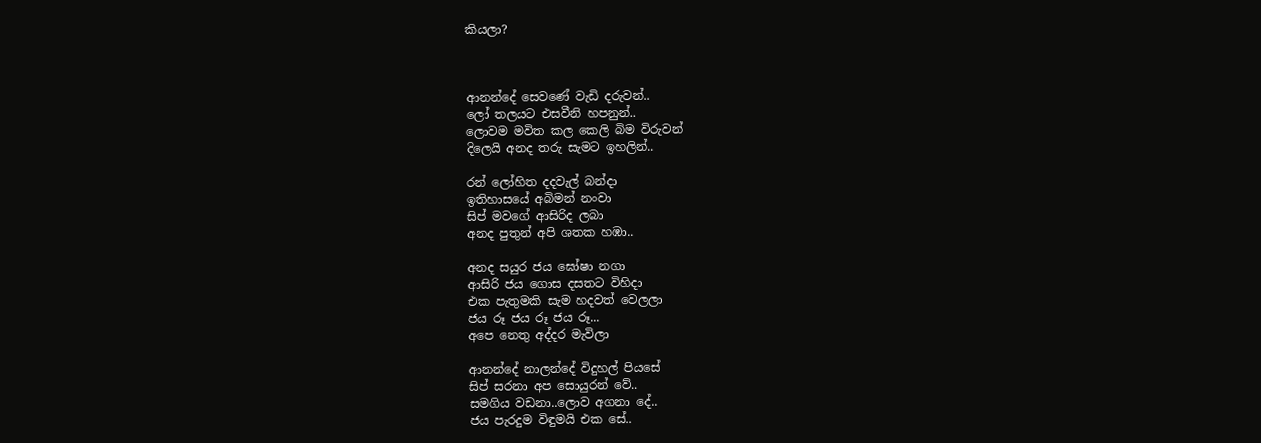කියලා?



ආනන්දේ සෙවණේ වැඩි දරුවන්..
ලෝ තලයට එසවීනි හපනුන්..
ලොවම මවිත කල කෙලි බිම විරුවන්
දිලෙයි අනද තරු සැමට ඉහලින්..

රන් ලෝහිත දදවැල් බන්දා
ඉතිහාසයේ අබිමන් නංවා
සිප් මවගේ ආසිරිද ලබා
අනද පුතුන් අපි ශතක හඹා..

අනද සයුර ජය ඝෝෂා නගා
ආසිරි ජය ගොස දසතට විහිදා
එක පැතුමකි සැම හදවත් වෙලලා
ජය රූ ජය රූ ජය රූ...
අපෙ නෙතු අද්දර මැවිලා

ආනන්දේ නාලන්දේ විදුහල් පියසේ
සිප් සරනා අප සොයුරන් වේ..
සමගිය වඩනා..ලොව අගනා දේ..
ජය පැරදුම විඳුමයි එක සේ..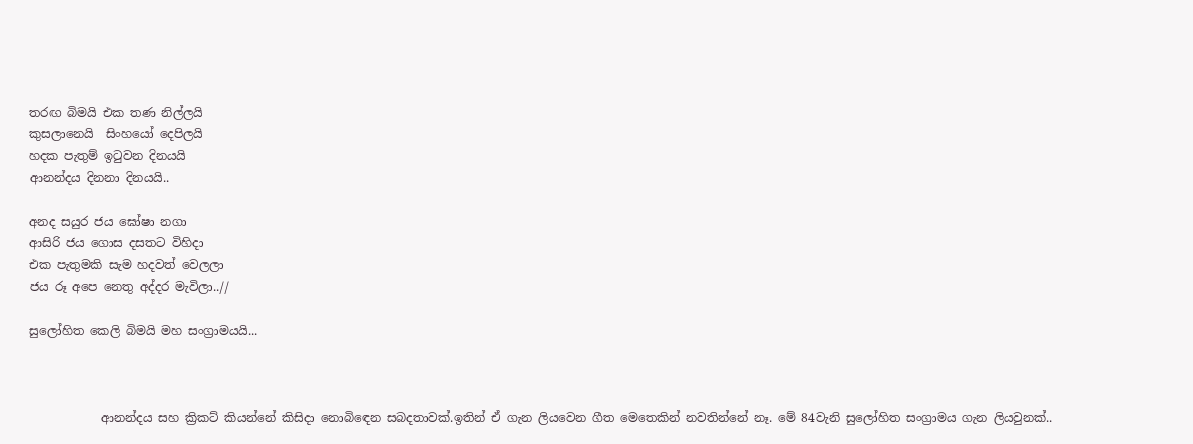තරඟ බිමයි එක තණ නිල්ලයි
කුසලානෙයි  සිංහයෝ දෙපිලයි
හදක පැතුම් ඉටුවන දිනයයි
ආනන්දය දිනනා දිනයයි..

අනද සයුර ජය ඝෝෂා නගා
ආසිරි ජය ගොස දසතට විහිදා
එක පැතුමකි සැම හදවත් වෙලලා
ජය රූ අපෙ නෙතු අද්දර මැවිලා..//

සුලෝහිත කෙලි බිමයි මහ සංග්‍රාමයයි...



            ආනන්දය සහ ක්‍රිකට් කියන්නේ කිසිදා නොබිඳෙන සබදතාවක්.ඉතින් ඒ ගැන ලියවෙන ගීත මෙතෙකින් නවතින්නේ නෑ. මේ 84වැනි සුලෝහිත සංග්‍රාමය ගැන ලියවුනක්..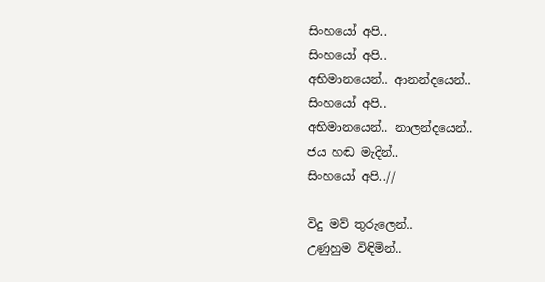සිංහයෝ අපි..
සිංහයෝ අපි..
අභිමානයෙන්.. ආනන්දයෙන්..
සිංහයෝ අපි..
අභිමානයෙන්.. නාලන්දයෙන්..
ජය හඬ මැදින්..
සිංහයෝ අපි..//

විදු මව් තුරුලෙන්..
උණුහුම විඳිමින්..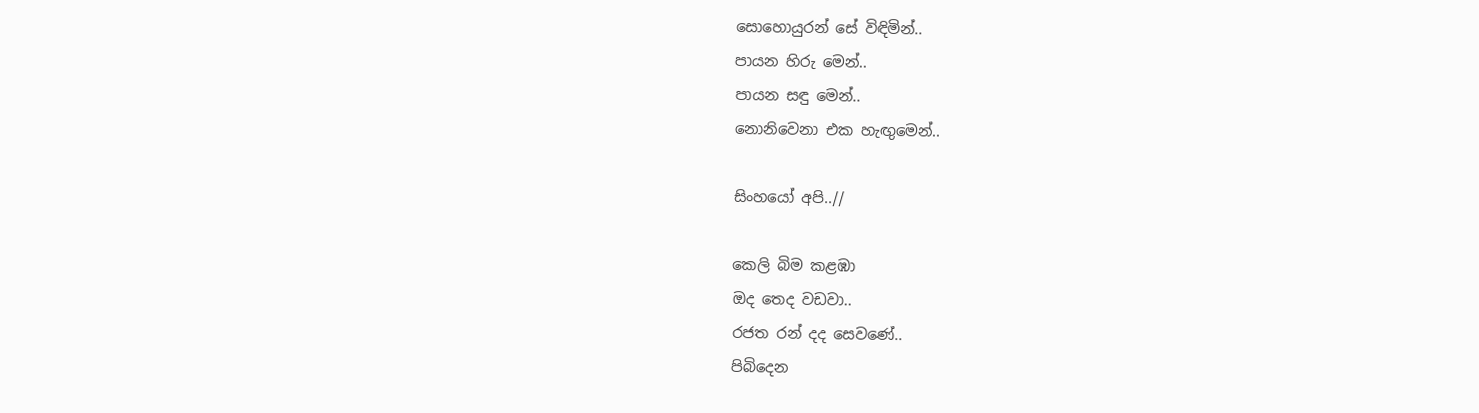සොහොයුරන් සේ විඳිමින්..
පායන හිරු මෙන්..
පායන සඳු මෙන්..
නොනිවෙනා එක හැඟුමෙන්..

සිංහයෝ අපි..//

කෙලි බිම කළඹා
ඔද තෙද වඩවා..
රජත රන් දද සෙවණේ..
පිබිදෙන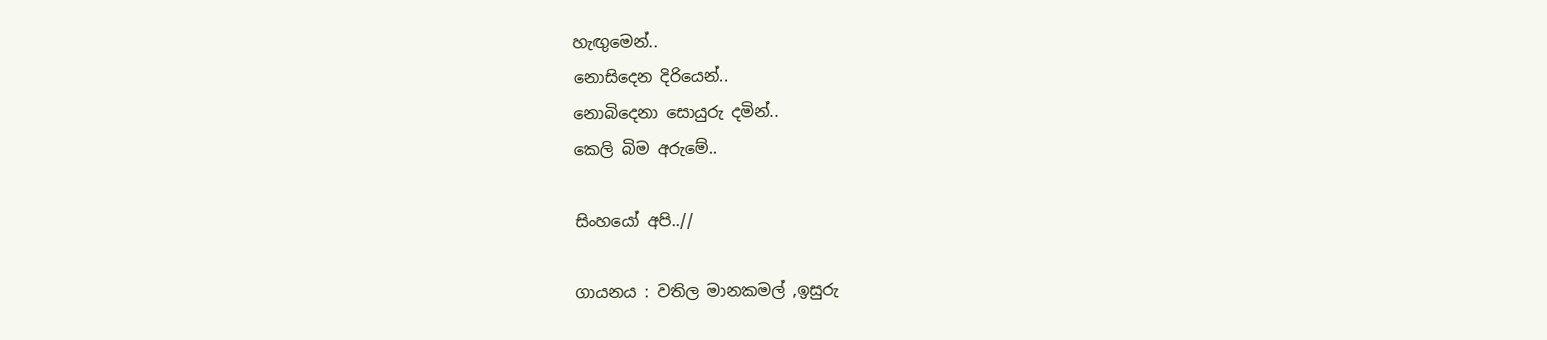හැඟුමෙන්..
නොසිදෙන දිරියෙන්..
නොබිදෙනා සොයුරු දමින්..
කෙලි බිම අරුමේ..

සිංහයෝ අපි..//

ගායනය : වතිල මානකමල් ,ඉසුරු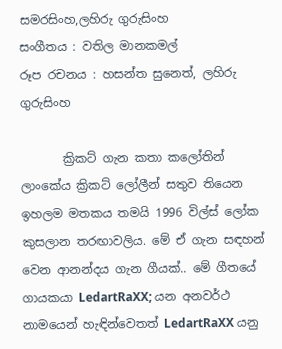සමරසිංහ,ලහිරු ගුරුසිංහ
සංගීතය : වතිල මානකමල්
රූප රචනය : හසන්ත සුනෙත්, ලහිරු ගුරුසිංහ

       ක්‍රිකට් ගැන කතා කලෝතින් ලාංකේය ක්‍රිකට් ලෝලීන් සතුව තියෙන ඉහලම මතකය තමයි 1996 විල්ස් ලෝක කුසලාන තරඟාවලිය. මේ ඒ ගැන සඳහන් වෙන ආනන්දය ගැන ගීයක්.. මේ ගීතයේ ගායකයා LedartRaXX; යන අනවර්ථ නාමයෙන් හැඳින්වෙතත් LedartRaXX යනු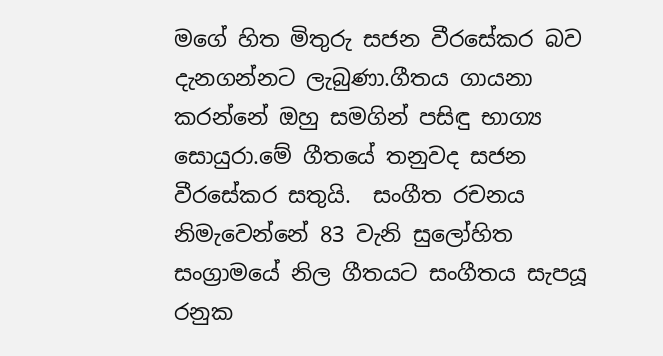මගේ හිත මිතුරු සජන වීරසේකර බව දැනගන්නට ලැබුණා.ගීතය ගායනා කරන්නේ ඔහු සමගින් පසිඳු භාග්‍ය සොයුරා.මේ ගීතයේ තනුවද සජන වීරසේකර සතුයි.  සංගීත රචනය නිමැවෙන්නේ 83 වැනි සුලෝහිත සංග්‍රාමයේ නිල ගීතයට සංගීතය සැපයූ  රනුක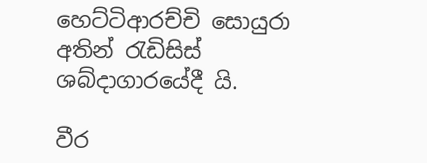හෙට්ටිආරච්චි සොයුරා අතින් රැඩිසිස් ශබ්දාගාරයේදී යි.

වීර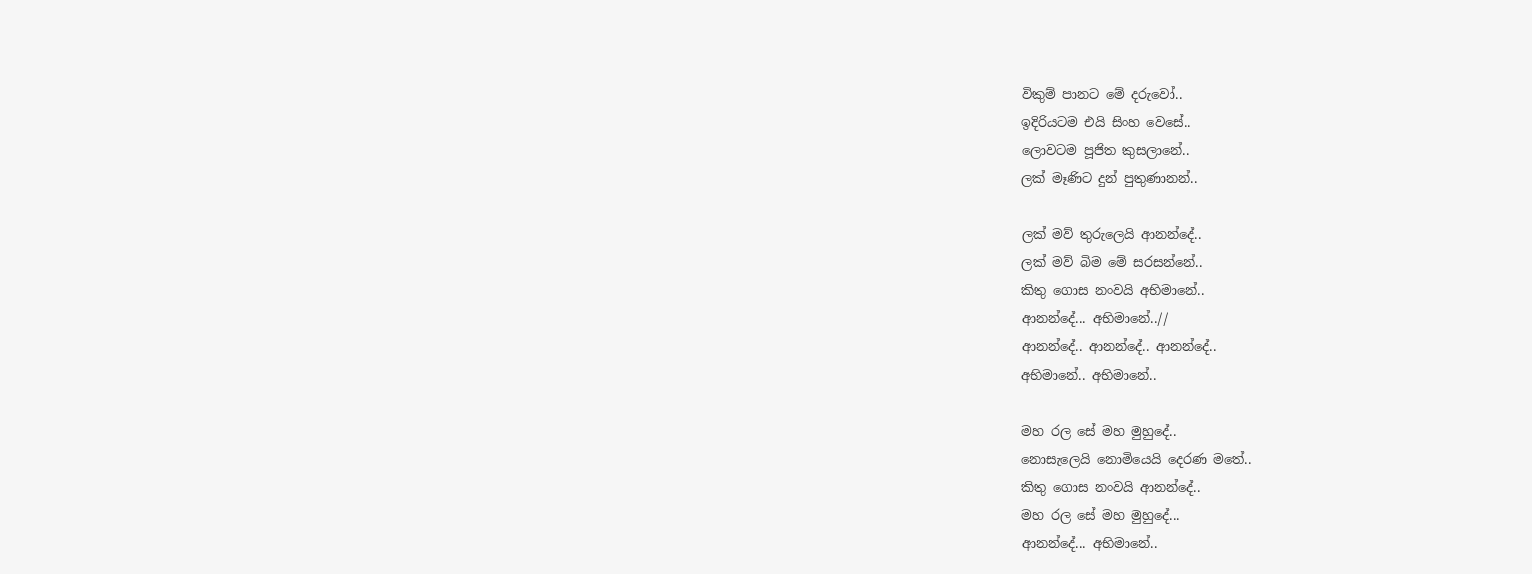විකුම් පානට මේ දරුවෝ..
ඉදිරියටම එයි සිංහ වෙසේ..
ලොවටම පූජිත කුසලානේ..
ලක් මෑණිට දුන් පුතුණානන්..

ලක් මව් තුරුලෙයි ආනන්දේ..
ලක් මව් බිම මේ සරසන්නේ..
කිතු ගොස නංවයි අභිමානේ..
ආනන්දේ... අභිමානේ..//
ආනන්දේ.. ආනන්දේ.. ආනන්දේ..
අභිමානේ.. අභිමානේ..

මහ රල සේ මහ මුහුදේ..
නොසැලෙයි නොමියෙයි දෙරණ මතේ..
කිතු ගොස නංවයි ආනන්දේ..
මහ රල සේ මහ මුහුදේ...
ආනන්දේ... අභිමානේ..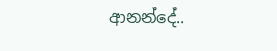ආනන්දේ..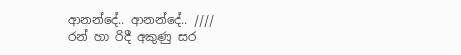ආනන්දේ.. ආනන්දේ.. ////
රන් හා රිදී අකුණු සර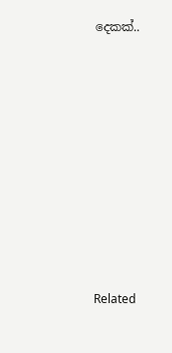දෙකක්..















Related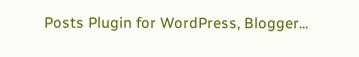Posts Plugin for WordPress, Blogger...